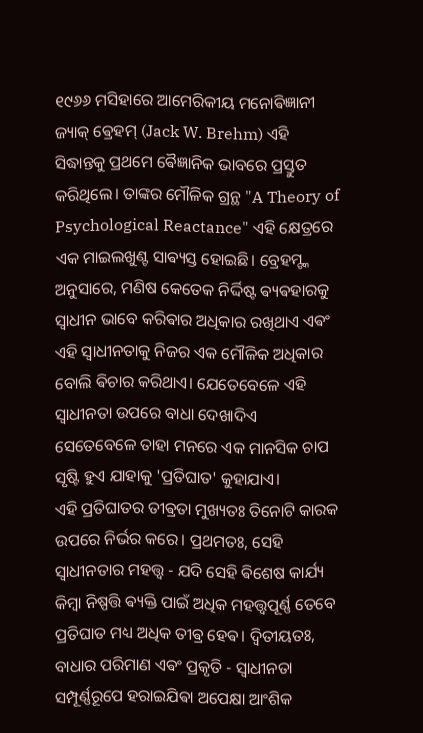୧୯୬୬ ମସିହାରେ ଆମେରିକୀୟ ମନୋଵିଜ୍ଞାନୀ ଜ୍ୟାକ୍ ଵ୍ରେହମ୍ (Jack W. Brehm) ଏହି ସିଦ୍ଧାନ୍ତକୁ ପ୍ରଥମେ ଵୈଜ୍ଞାନିକ ଭାବରେ ପ୍ରସ୍ତୁତ କରିଥିଲେ। ତାଙ୍କର ମୌଳିକ ଗ୍ରନ୍ଥ "A Theory of Psychological Reactance" ଏହି କ୍ଷେତ୍ରରେ ଏକ ମାଇଲଖୁଣ୍ଟ ସାଵ୍ୟସ୍ତ ହୋଇଛି। ବ୍ରେହମ୍ଙ୍କ ଅନୁସାରେ, ମଣିଷ କେତେକ ନିର୍ଦ୍ଦିଷ୍ଟ ଵ୍ୟଵହାରକୁ ସ୍ୱାଧୀନ ଭାବେ କରିଵାର ଅଧିକାର ରଖିଥାଏ ଏଵଂ ଏହି ସ୍ୱାଧୀନତାକୁ ନିଜର ଏକ ମୌଳିକ ଅଧିକାର ବୋଲି ଵିଚାର କରିଥାଏ। ଯେତେବେଳେ ଏହି ସ୍ୱାଧୀନତା ଉପରେ ବାଧା ଦେଖାଦିଏ ସେତେବେଳେ ତାହା ମନରେ ଏକ ମାନସିକ ଚାପ ସୃଷ୍ଟି ହୁଏ ଯାହାକୁ 'ପ୍ରତିଘାତ' କୁହାଯାଏ।
ଏହି ପ୍ରତିଘାତର ତୀଵ୍ରତା ମୁଖ୍ୟତଃ ତିନୋଟି କାରକ ଉପରେ ନିର୍ଭର କରେ। ପ୍ରଥମତଃ, ସେହି ସ୍ୱାଧୀନତାର ମହତ୍ତ୍ୱ - ଯଦି ସେହି ଵିଶେଷ କାର୍ଯ୍ୟ କିମ୍ଵା ନିଷ୍ପତ୍ତି ଵ୍ୟକ୍ତି ପାଇଁ ଅଧିକ ମହତ୍ତ୍ୱପୂର୍ଣ୍ଣ ତେବେ ପ୍ରତିଘାତ ମଧ୍ୟ ଅଧିକ ତୀଵ୍ର ହେଵ। ଦ୍ୱିତୀୟତଃ, ବାଧାର ପରିମାଣ ଏଵଂ ପ୍ରକୃତି - ସ୍ୱାଧୀନତା ସମ୍ପୂର୍ଣ୍ଣରୂପେ ହରାଇଯିଵା ଅପେକ୍ଷା ଆଂଶିକ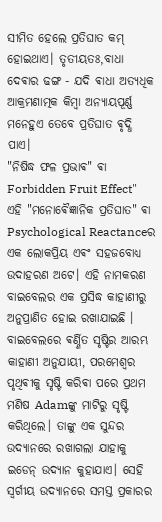ସୀମିତ ହେଲେ ପ୍ରତିଘାତ କମ୍ ହୋଇଥାଏ। ତୃତୀୟତଃ,ବାଧା ଦେଵାର ଢଙ୍ଗ - ଯଦି ଵାଧା ଅତ୍ୟଧିକ ଆକ୍ରମଣାତ୍ମକ କିମ୍ଵା ଅନ୍ୟାୟପୂର୍ଣ୍ଣ ମନେହୁଏ ତେବେ ପ୍ରତିଘାତ ଵୃଦ୍ଧି ପାଏ।
"ନିଷିଦ୍ଧ ଫଳ ପ୍ରଭାଵ" ଵା Forbidden Fruit Effect" ଏହି "ମନୋଵୈଜ୍ଞାନିକ ପ୍ରତିଘାତ" ଵା Psychological Reactanceର ଏକ ଲୋକପ୍ରିୟ ଏଵଂ ସହଜବୋଧ୍ୟ ଉଦାହରଣ ଅଟେ। ଏହି ନାମକରଣ ବାଇବେଲର ଏକ ପ୍ରସିଦ୍ଧ କାହାଣୀରୁ ଅନୁପ୍ରାଣିତ ହୋଇ ରଖାଯାଇଛି ।
ବାଇବେଲରେ ଵର୍ଣ୍ଣିତ ସୃଷ୍ଟିର ଆରମ୍ଭ କାହାଣୀ ଅନୁଯାୟୀ, ପରମେଶ୍ୱର ପୃଥିଵୀକୁ ସୃଷ୍ଟି କରିଵା ପରେ ପ୍ରଥମ ମଣିଷ Adamଙ୍କୁ ମାଟିରୁ ସୃଷ୍ଟି କରିଥିଲେ। ତାଙ୍କୁ ଏକ ସୁନ୍ଦର ଉଦ୍ୟାନରେ ରଖାଗଲା ଯାହାକୁ ଇଡେନ୍ ଉଦ୍ୟାନ କୁହାଯାଏ। ସେହି ସ୍ୱର୍ଗୀୟ ଉଦ୍ୟାନରେ ସମସ୍ତ ପ୍ରକାରର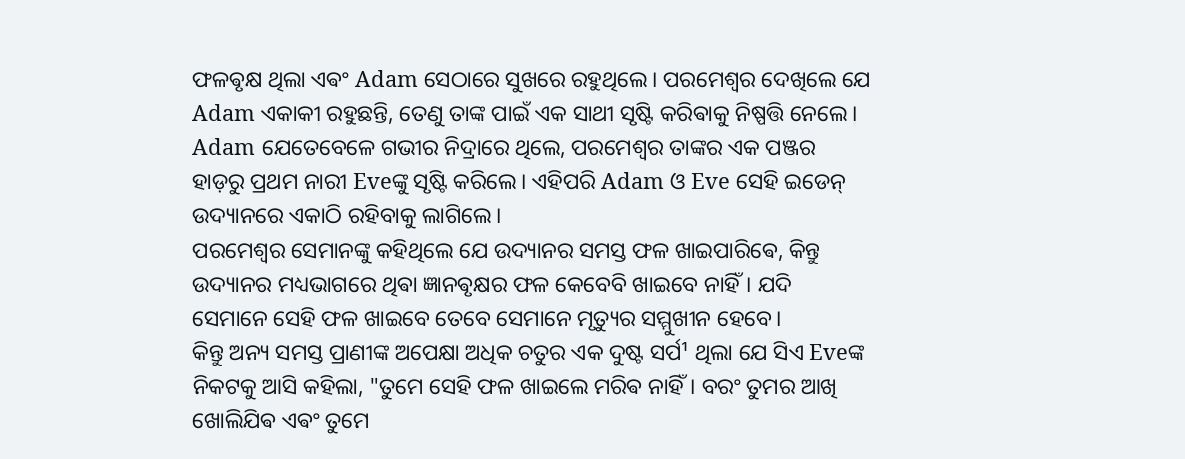ଫଳଵୃକ୍ଷ ଥିଲା ଏଵଂ Adam ସେଠାରେ ସୁଖରେ ରହୁଥିଲେ। ପରମେଶ୍ୱର ଦେଖିଲେ ଯେ Adam ଏକାକୀ ରହୁଛନ୍ତି, ତେଣୁ ତାଙ୍କ ପାଇଁ ଏକ ସାଥୀ ସୃଷ୍ଟି କରିଵାକୁ ନିଷ୍ପତ୍ତି ନେଲେ। Adam ଯେତେବେଳେ ଗଭୀର ନିଦ୍ରାରେ ଥିଲେ, ପରମେଶ୍ୱର ତାଙ୍କର ଏକ ପଞ୍ଜର ହାଡ଼ରୁ ପ୍ରଥମ ନାରୀ Eveଙ୍କୁ ସୃଷ୍ଟି କରିଲେ। ଏହିପରି Adam ଓ Eve ସେହି ଇଡେନ୍ ଉଦ୍ୟାନରେ ଏକାଠି ରହିବାକୁ ଲାଗିଲେ।
ପରମେଶ୍ୱର ସେମାନଙ୍କୁ କହିଥିଲେ ଯେ ଉଦ୍ୟାନର ସମସ୍ତ ଫଳ ଖାଇପାରିଵେ, କିନ୍ତୁ ଉଦ୍ୟାନର ମଧ୍ୟଭାଗରେ ଥିଵା ଜ୍ଞାନଵୃକ୍ଷର ଫଳ କେବେବି ଖାଇବେ ନାହିଁ। ଯଦି ସେମାନେ ସେହି ଫଳ ଖାଇବେ ତେବେ ସେମାନେ ମୃତ୍ୟୁର ସମ୍ମୁଖୀନ ହେବେ।
କିନ୍ତୁ ଅନ୍ୟ ସମସ୍ତ ପ୍ରାଣୀଙ୍କ ଅପେକ୍ଷା ଅଧିକ ଚତୁର ଏକ ଦୁଷ୍ଟ ସର୍ପ¹ ଥିଲା ଯେ ସିଏ Eveଙ୍କ ନିକଟକୁ ଆସି କହିଲା, "ତୁମେ ସେହି ଫଳ ଖାଇଲେ ମରିଵ ନାହିଁ। ବରଂ ତୁମର ଆଖି ଖୋଲିଯିଵ ଏଵଂ ତୁମେ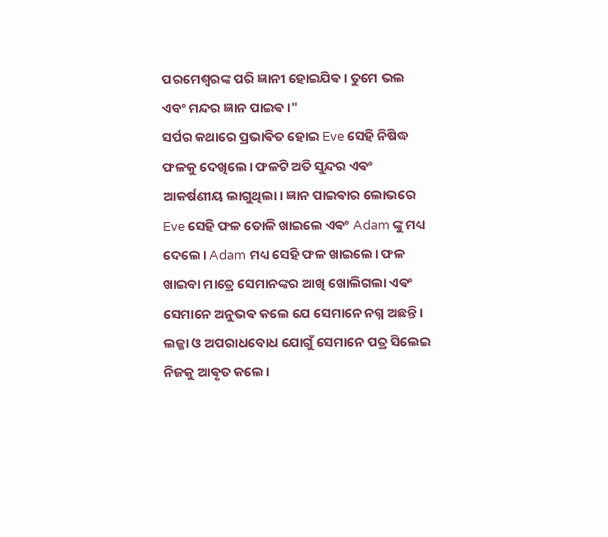ପରମେଶ୍ୱରଙ୍କ ପରି ଜ୍ଞାନୀ ହୋଇଯିଵ। ତୁମେ ଭଲ ଏବଂ ମନ୍ଦର ଜ୍ଞାନ ପାଇଵ।"
ସର୍ପର କଥାରେ ପ୍ରଭାଵିତ ହୋଇ Eve ସେହି ନିଷିଦ୍ଧ ଫଳକୁ ଦେଖିଲେ। ଫଳଟି ଅତି ସୁନ୍ଦର ଏଵଂ ଆକର୍ଷଣୀୟ ଲାଗୁଥିଲା। ଜ୍ଞାନ ପାଇଵାର ଲୋଭରେ Eve ସେହି ଫଳ ତୋଳି ଖାଇଲେ ଏଵଂ Adam ଙ୍କୁ ମଧ୍ୟ ଦେଲେ। Adam ମଧ୍ୟ ସେହି ଫଳ ଖାଇଲେ। ଫଳ ଖାଇବା ମାତ୍ରେ ସେମାନଙ୍କର ଆଖି ଖୋଲିଗଲା ଏଵଂ ସେମାନେ ଅନୁଭଵ କଲେ ଯେ ସେମାନେ ନଗ୍ନ ଅଛନ୍ତି। ଲଜ୍ଜା ଓ ଅପରାଧବୋଧ ଯୋଗୁଁ ସେମାନେ ପତ୍ର ସିଲେଇ ନିଜକୁ ଆଵୃତ କଲେ।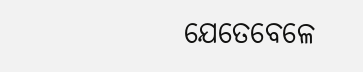ଯେତେବେଳେ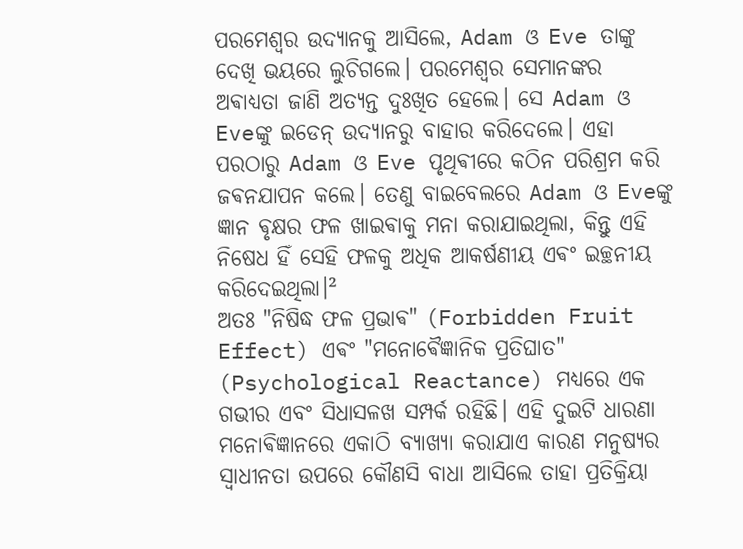ପରମେଶ୍ୱର ଉଦ୍ୟାନକୁ ଆସିଲେ, Adam ଓ Eve ତାଙ୍କୁ ଦେଖି ଭୟରେ ଲୁଚିଗଲେ। ପରମେଶ୍ୱର ସେମାନଙ୍କର ଅଵାଧ୍ୟତା ଜାଣି ଅତ୍ୟନ୍ତ ଦୁଃଖିତ ହେଲେ। ସେ Adam ଓ Eveଙ୍କୁ ଇଡେନ୍ ଉଦ୍ୟାନରୁ ବାହାର କରିଦେଲେ। ଏହା ପରଠାରୁ Adam ଓ Eve ପୃଥିଵୀରେ କଠିନ ପରିଶ୍ରମ କରି ଜଵନଯାପନ କଲେ। ତେଣୁ ବାଇବେଲରେ Adam ଓ Eveଙ୍କୁ ଜ୍ଞାନ ଵୃକ୍ଷର ଫଳ ଖାଇଵାକୁ ମନା କରାଯାଇଥିଲା, କିନ୍ତୁ ଏହି ନିଷେଧ ହିଁ ସେହି ଫଳକୁ ଅଧିକ ଆକର୍ଷଣୀୟ ଏଵଂ ଇଚ୍ଛନୀୟ କରିଦେଇଥିଲା।²
ଅତଃ "ନିଷିଦ୍ଧ ଫଳ ପ୍ରଭାଵ" (Forbidden Fruit Effect) ଏଵଂ "ମନୋଵୈଜ୍ଞାନିକ ପ୍ରତିଘାତ" (Psychological Reactance) ମଧ୍ୟରେ ଏକ ଗଭୀର ଏବଂ ସିଧାସଳଖ ସମ୍ପର୍କ ରହିଛି। ଏହି ଦୁଇଟି ଧାରଣା ମନୋଵିଜ୍ଞାନରେ ଏକାଠି ବ୍ୟାଖ୍ୟା କରାଯାଏ କାରଣ ମନୁଷ୍ୟର ସ୍ୱାଧୀନତା ଉପରେ କୌଣସି ବାଧା ଆସିଲେ ତାହା ପ୍ରତିକ୍ରିୟା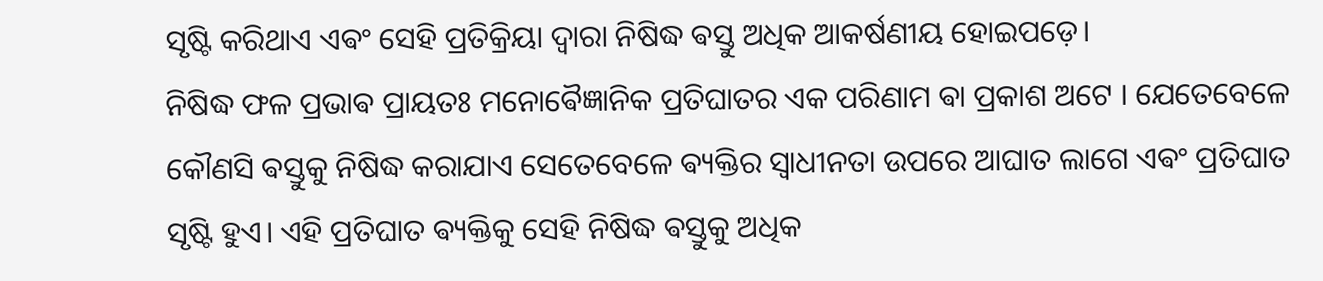ସୃଷ୍ଟି କରିଥାଏ ଏଵଂ ସେହି ପ୍ରତିକ୍ରିୟା ଦ୍ୱାରା ନିଷିଦ୍ଧ ଵସ୍ତୁ ଅଧିକ ଆକର୍ଷଣୀୟ ହୋଇପଡ଼େ।
ନିଷିଦ୍ଧ ଫଳ ପ୍ରଭାଵ ପ୍ରାୟତଃ ମନୋଵୈଜ୍ଞାନିକ ପ୍ରତିଘାତର ଏକ ପରିଣାମ ଵା ପ୍ରକାଶ ଅଟେ । ଯେତେବେଳେ କୌଣସି ଵସ୍ତୁକୁ ନିଷିଦ୍ଧ କରାଯାଏ ସେତେବେଳେ ଵ୍ୟକ୍ତିର ସ୍ୱାଧୀନତା ଉପରେ ଆଘାତ ଲାଗେ ଏଵଂ ପ୍ରତିଘାତ ସୃଷ୍ଟି ହୁଏ। ଏହି ପ୍ରତିଘାତ ଵ୍ୟକ୍ତିକୁ ସେହି ନିଷିଦ୍ଧ ଵସ୍ତୁକୁ ଅଧିକ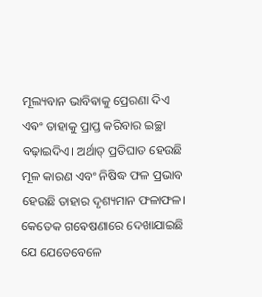ମୂଲ୍ୟବାନ ଭାବିଵାକୁ ପ୍ରେରଣା ଦିଏ ଏଵଂ ତାହାକୁ ପ୍ରାପ୍ତ କରିବାର ଇଚ୍ଛା ବଢ଼ାଇଦିଏ। ଅର୍ଥାତ୍ ପ୍ରତିଘାତ ହେଉଛି ମୂଳ କାରଣ ଏବଂ ନିଷିଦ୍ଧ ଫଳ ପ୍ରଭାବ ହେଉଛି ତାହାର ଦୃଶ୍ୟମାନ ଫଳାଫଳ।
କେତେକ ଗଵେଷଣାରେ ଦେଖାଯାଇଛି ଯେ ଯେତେବେଳେ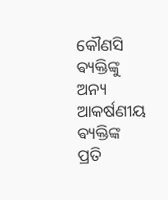କୌଣସି ଵ୍ୟକ୍ତିଙ୍କୁ ଅନ୍ୟ ଆକର୍ଷଣୀୟ ଵ୍ୟକ୍ତିଙ୍କ ପ୍ରତି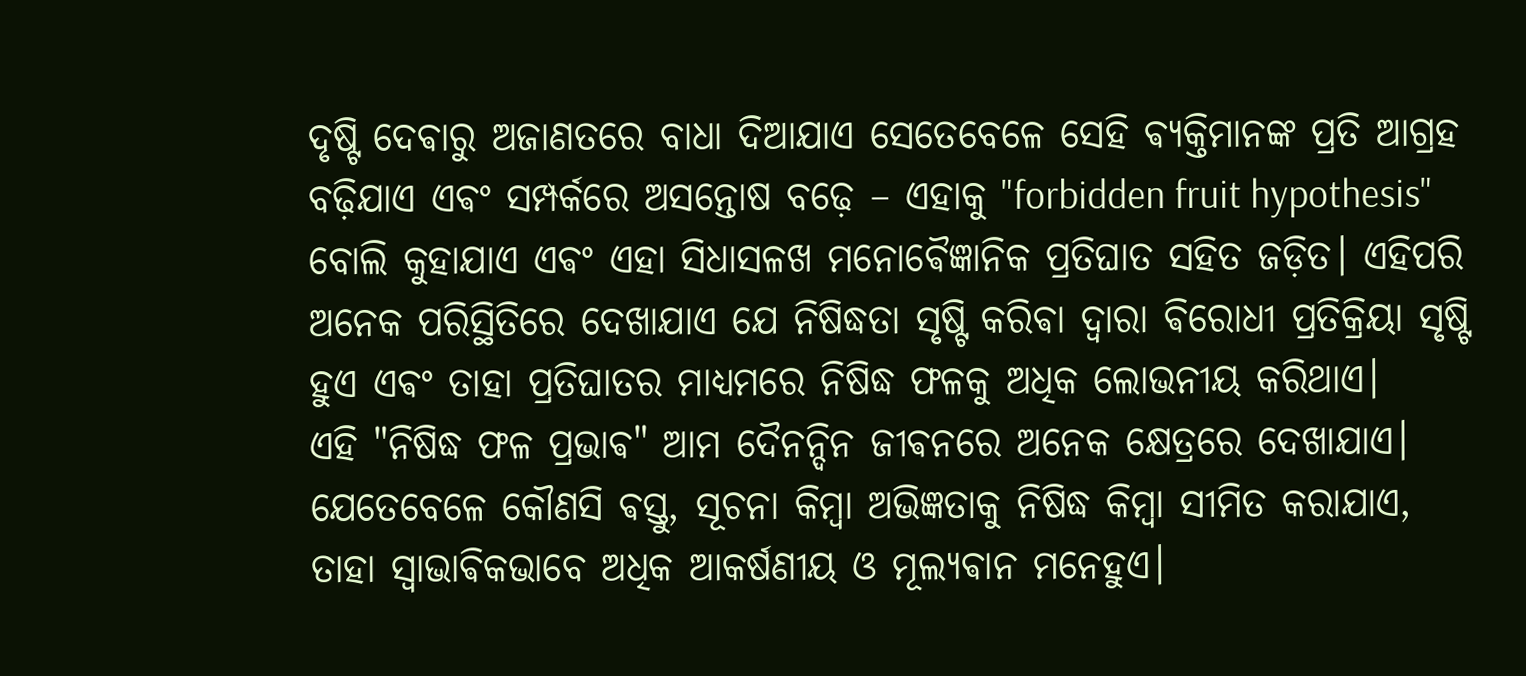ଦୃଷ୍ଟି ଦେଵାରୁ ଅଜାଣତରେ ବାଧା ଦିଆଯାଏ ସେତେବେଳେ ସେହି ଵ୍ୟକ୍ତିମାନଙ୍କ ପ୍ରତି ଆଗ୍ରହ ବଢ଼ିଯାଏ ଏଵଂ ସମ୍ପର୍କରେ ଅସନ୍ତୋଷ ବଢ଼େ – ଏହାକୁ "forbidden fruit hypothesis" ବୋଲି କୁହାଯାଏ ଏଵଂ ଏହା ସିଧାସଳଖ ମନୋଵୈଜ୍ଞାନିକ ପ୍ରତିଘାତ ସହିତ ଜଡ଼ିତ। ଏହିପରି ଅନେକ ପରିସ୍ଥିତିରେ ଦେଖାଯାଏ ଯେ ନିଷିଦ୍ଧତା ସୃଷ୍ଟି କରିଵା ଦ୍ୱାରା ଵିରୋଧୀ ପ୍ରତିକ୍ରିୟା ସୃଷ୍ଟି ହୁଏ ଏଵଂ ତାହା ପ୍ରତିଘାତର ମାଧ୍ୟମରେ ନିଷିଦ୍ଧ ଫଳକୁ ଅଧିକ ଲୋଭନୀୟ କରିଥାଏ।
ଏହି "ନିଷିଦ୍ଧ ଫଳ ପ୍ରଭାଵ" ଆମ ଦୈନନ୍ଦିନ ଜୀଵନରେ ଅନେକ କ୍ଷେତ୍ରରେ ଦେଖାଯାଏ। ଯେତେବେଳେ କୌଣସି ଵସ୍ତୁ, ସୂଚନା କିମ୍ଵା ଅଭିଜ୍ଞତାକୁ ନିଷିଦ୍ଧ କିମ୍ଵା ସୀମିତ କରାଯାଏ, ତାହା ସ୍ୱାଭାଵିକଭାବେ ଅଧିକ ଆକର୍ଷଣୀୟ ଓ ମୂଲ୍ୟଵାନ ମନେହୁଏ।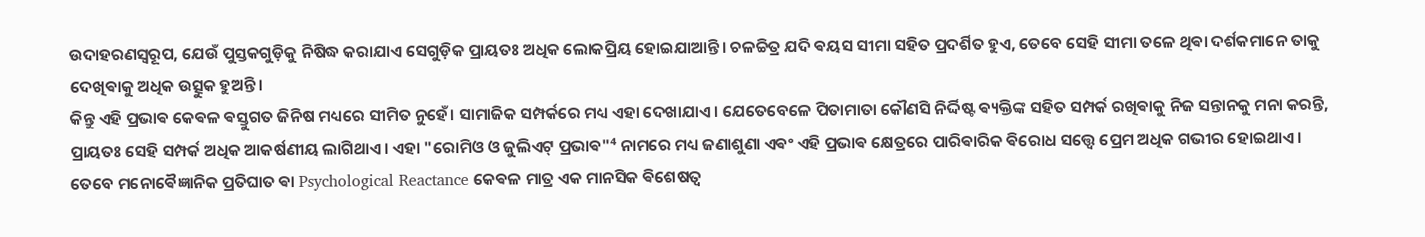ଉଦାହରଣସ୍ୱରୂପ, ଯେଉଁ ପୁସ୍ତକଗୁଡ଼ିକୁ ନିଷିଦ୍ଧ କରାଯାଏ ସେଗୁଡ଼ିକ ପ୍ରାୟତଃ ଅଧିକ ଲୋକପ୍ରିୟ ହୋଇଯାଆନ୍ତି। ଚଳଚ୍ଚିତ୍ର ଯଦି ଵୟସ ସୀମା ସହିତ ପ୍ରଦର୍ଶିତ ହୁଏ, ତେବେ ସେହି ସୀମା ତଳେ ଥିଵା ଦର୍ଶକମାନେ ତାକୁ ଦେଖିଵାକୁ ଅଧିକ ଉତ୍ସୁକ ହୁଅନ୍ତି।
କିନ୍ତୁ ଏହି ପ୍ରଭାଵ କେଵଳ ଵସ୍ତୁଗତ ଜିନିଷ ମଧ୍ୟରେ ସୀମିତ ନୁହେଁ। ସାମାଜିକ ସମ୍ପର୍କରେ ମଧ୍ୟ ଏହା ଦେଖାଯାଏ। ଯେତେବେଳେ ପିତାମାତା କୌଣସି ନିର୍ଦ୍ଦିଷ୍ଟ ଵ୍ୟକ୍ତିଙ୍କ ସହିତ ସମ୍ପର୍କ ରଖିଵାକୁ ନିଜ ସନ୍ତାନକୁ ମନା କରନ୍ତି, ପ୍ରାୟତଃ ସେହି ସମ୍ପର୍କ ଅଧିକ ଆକର୍ଷଣୀୟ ଲାଗିଥାଏ। ଏହା "ରୋମିଓ ଓ ଜୁଲିଏଟ୍ ପ୍ରଭାଵ"⁴ ନାମରେ ମଧ୍ୟ ଜଣାଶୁଣା ଏଵଂ ଏହି ପ୍ରଭାଵ କ୍ଷେତ୍ରରେ ପାରିଵାରିକ ଵିରୋଧ ସତ୍ତ୍ୱେ ପ୍ରେମ ଅଧିକ ଗଭୀର ହୋଇଥାଏ।
ତେବେ ମନୋଵୈଜ୍ଞାନିକ ପ୍ରତିଘାତ ଵା Psychological Reactance କେଵଳ ମାତ୍ର ଏକ ମାନସିକ ଵିଶେଷତ୍ୱ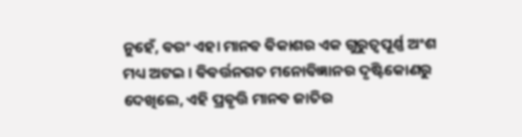ନୁହେଁ, ଵରଂ ଏହା ମାନଵ ଵିକାଶର ଏକ ଗୁରୁତ୍ୱପୂର୍ଣ୍ଣ ଅଂଶ ମଧ୍ୟ ଅଟଇ । ଵିଵର୍ତ୍ତନଗତ ମନୋଵିଜ୍ଞାନର ଦୃଷ୍ଟିକୋଣରୁ ଦେଖିଲେ, ଏହି ପ୍ରଵୃତ୍ତି ମାନଵ ଜାତିର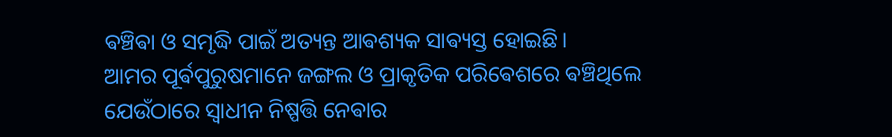ଵଞ୍ଚିଵା ଓ ସମୃଦ୍ଧି ପାଇଁ ଅତ୍ୟନ୍ତ ଆଵଶ୍ୟକ ସାଵ୍ୟସ୍ତ ହୋଇଛି।
ଆମର ପୂର୍ଵପୁରୁଷମାନେ ଜଙ୍ଗଲ ଓ ପ୍ରାକୃତିକ ପରିଵେଶରେ ଵଞ୍ଚିଥିଲେ ଯେଉଁଠାରେ ସ୍ୱାଧୀନ ନିଷ୍ପତ୍ତି ନେଵାର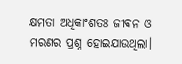କ୍ଷମତା ଅଧିକାଂଶତଃ ଜୀଵନ ଓ ମରଣର ପ୍ରଶ୍ନ ହୋଇଯାଉଥିଲା।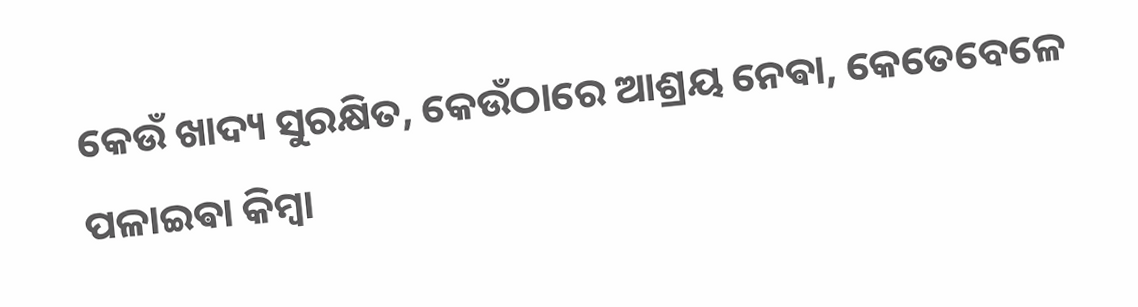କେଉଁ ଖାଦ୍ୟ ସୁରକ୍ଷିତ, କେଉଁଠାରେ ଆଶ୍ରୟ ନେଵା, କେତେବେଳେ ପଳାଇଵା କିମ୍ଵା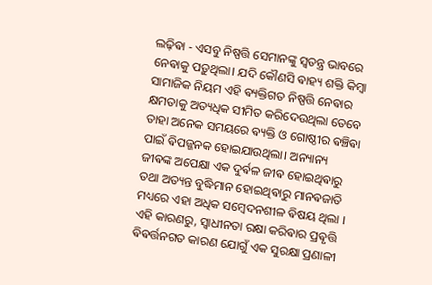ଲଢ଼ିଵା - ଏସବୁ ନିଷ୍ପତ୍ତି ସେମାନଙ୍କୁ ସ୍ୱତନ୍ତ୍ର ଭାବରେ ନେଵାକୁ ପଡ଼ୁଥିଲା। ଯଦି କୌଣସି ଵାହ୍ୟ ଶକ୍ତି କିମ୍ଵା ସାମାଜିକ ନିୟମ ଏହି ଵ୍ୟକ୍ତିଗତ ନିଷ୍ପତ୍ତି ନେଵାର କ୍ଷମତାକୁ ଅତ୍ୟଧିକ ସୀମିତ କରିଦେଉଥିଲା ତେବେ ତାହା ଅନେକ ସମୟରେ ଵ୍ୟକ୍ତି ଓ ଗୋଷ୍ଠୀର ଵଞ୍ଚିଵା ପାଇଁ ଵିପଜ୍ଜନକ ହୋଇଯାଉଥିଲା। ଅନ୍ୟାନ୍ୟ ଜୀଵଙ୍କ ଅପେକ୍ଷା ଏକ ଦୁର୍ଵଳ ଜୀଵ ହୋଇଥିଵାରୁ ତଥା ଅତ୍ୟନ୍ତ ବୁଦ୍ଧିମାନ ହୋଇଥିଵାରୁ ମାନଵଜାତି ମଧ୍ୟରେ ଏହା ଅଧିକ ସମ୍ବେଦନଶୀଳ ଵିଷୟ ଥିଲା ।
ଏହି କାରଣରୁ, ସ୍ୱାଧୀନତା ରକ୍ଷା କରିଵାର ପ୍ରଵୃତ୍ତି ଵିଵର୍ତ୍ତନଗତ କାରଣ ଯୋଗୁଁ ଏକ ସୁରକ୍ଷା ପ୍ରଣାଳୀ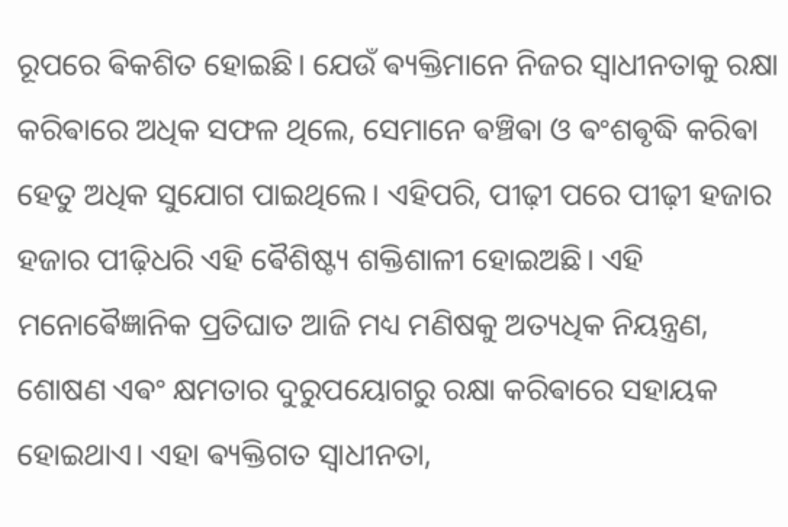ରୂପରେ ଵିକଶିତ ହୋଇଛି। ଯେଉଁ ଵ୍ୟକ୍ତିମାନେ ନିଜର ସ୍ୱାଧୀନତାକୁ ରକ୍ଷା କରିଵାରେ ଅଧିକ ସଫଳ ଥିଲେ, ସେମାନେ ଵଞ୍ଚିଵା ଓ ଵଂଶଵୃଦ୍ଧି କରିଵା ହେତୁ ଅଧିକ ସୁଯୋଗ ପାଇଥିଲେ। ଏହିପରି, ପୀଢ଼ୀ ପରେ ପୀଢ଼ୀ ହଜାର ହଜାର ପୀଢ଼ିଧରି ଏହି ଵୈଶିଷ୍ଟ୍ୟ ଶକ୍ତିଶାଳୀ ହୋଇଅଛି। ଏହି ମନୋଵୈଜ୍ଞାନିକ ପ୍ରତିଘାତ ଆଜି ମଧ୍ୟ ମଣିଷକୁ ଅତ୍ୟଧିକ ନିୟନ୍ତ୍ରଣ, ଶୋଷଣ ଏଵଂ କ୍ଷମତାର ଦୁରୁପୟୋଗରୁ ରକ୍ଷା କରିଵାରେ ସହାୟକ ହୋଇଥାଏ। ଏହା ଵ୍ୟକ୍ତିଗତ ସ୍ୱାଧୀନତା,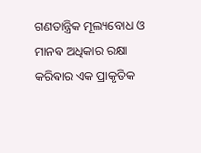ଗଣତାନ୍ତ୍ରିକ ମୂଲ୍ୟବୋଧ ଓ ମାନଵ ଅଧିକାର ରକ୍ଷା କରିଵାର ଏକ ପ୍ରାକୃତିକ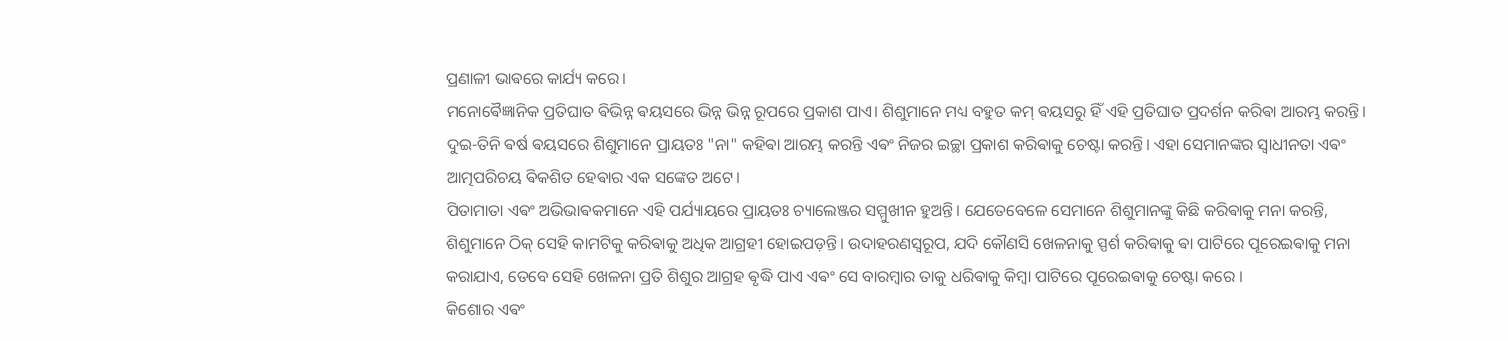ପ୍ରଣାଳୀ ଭାଵରେ କାର୍ଯ୍ୟ କରେ।
ମନୋଵୈଜ୍ଞାନିକ ପ୍ରତିଘାତ ଵିଭିନ୍ନ ଵୟସରେ ଭିନ୍ନ ଭିନ୍ନ ରୂପରେ ପ୍ରକାଶ ପାଏ। ଶିଶୁମାନେ ମଧ୍ୟ ବହୁତ କମ୍ ଵୟସରୁ ହିଁ ଏହି ପ୍ରତିଘାତ ପ୍ରଦର୍ଶନ କରିଵା ଆରମ୍ଭ କରନ୍ତି। ଦୁଇ-ତିନି ଵର୍ଷ ଵୟସରେ ଶିଶୁମାନେ ପ୍ରାୟତଃ "ନା" କହିଵା ଆରମ୍ଭ କରନ୍ତି ଏଵଂ ନିଜର ଇଚ୍ଛା ପ୍ରକାଶ କରିଵାକୁ ଚେଷ୍ଟା କରନ୍ତି। ଏହା ସେମାନଙ୍କର ସ୍ୱାଧୀନତା ଏଵଂ ଆତ୍ମପରିଚୟ ଵିକଶିତ ହେଵାର ଏକ ସଙ୍କେତ ଅଟେ।
ପିତାମାତା ଏଵଂ ଅଭିଭାଵକମାନେ ଏହି ପର୍ଯ୍ୟାୟରେ ପ୍ରାୟତଃ ଚ୍ୟାଲେଞ୍ଜର ସମ୍ମୁଖୀନ ହୁଅନ୍ତି। ଯେତେବେଳେ ସେମାନେ ଶିଶୁମାନଙ୍କୁ କିଛି କରିଵାକୁ ମନା କରନ୍ତି, ଶିଶୁମାନେ ଠିକ୍ ସେହି କାମଟିକୁ କରିଵାକୁ ଅଧିକ ଆଗ୍ରହୀ ହୋଇପଡ଼ନ୍ତି। ଉଦାହରଣସ୍ୱରୂପ, ଯଦି କୌଣସି ଖେଳନାକୁ ସ୍ପର୍ଶ କରିଵାକୁ ଵା ପାଟିରେ ପୂରେଇଵାକୁ ମନା କରାଯାଏ, ତେବେ ସେହି ଖେଳନା ପ୍ରତି ଶିଶୁର ଆଗ୍ରହ ଵୃଦ୍ଧି ପାଏ ଏଵଂ ସେ ବାରମ୍ବାର ତାକୁ ଧରିଵାକୁ କିମ୍ବା ପାଟିରେ ପୂରେଇଵାକୁ ଚେଷ୍ଟା କରେ ।
କିଶୋର ଏଵଂ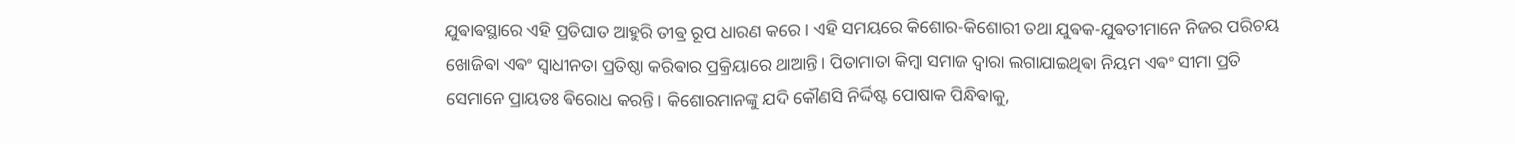ଯୁଵାଵସ୍ଥାରେ ଏହି ପ୍ରତିଘାତ ଆହୁରି ତୀଵ୍ର ରୂପ ଧାରଣ କରେ । ଏହି ସମୟରେ କିଶୋର-କିଶୋରୀ ତଥା ଯୁଵକ-ଯୁଵତୀମାନେ ନିଜର ପରିଚୟ ଖୋଜିଵା ଏଵଂ ସ୍ୱାଧୀନତା ପ୍ରତିଷ୍ଠା କରିଵାର ପ୍ରକ୍ରିୟାରେ ଥାଆନ୍ତି। ପିତାମାତା କିମ୍ଵା ସମାଜ ଦ୍ୱାରା ଲଗାଯାଇଥିଵା ନିୟମ ଏଵଂ ସୀମା ପ୍ରତି ସେମାନେ ପ୍ରାୟତଃ ଵିରୋଧ କରନ୍ତି। କିଶୋରମାନଙ୍କୁ ଯଦି କୌଣସି ନିର୍ଦ୍ଦିଷ୍ଟ ପୋଷାକ ପିନ୍ଧିଵାକୁ,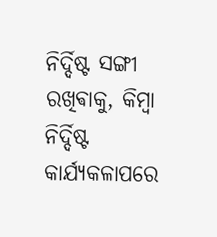ନିର୍ଦ୍ଦିଷ୍ଟ ସଙ୍ଗୀ ରଖିଵାକୁ, କିମ୍ଵା ନିର୍ଦ୍ଦିଷ୍ଟ କାର୍ଯ୍ୟକଳାପରେ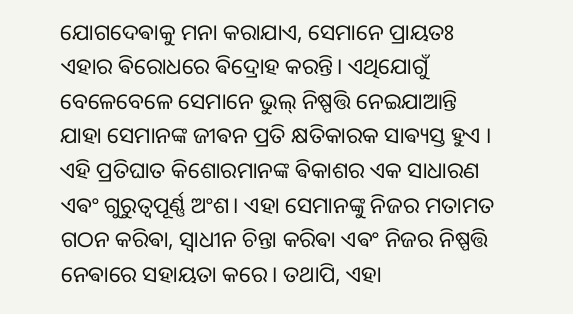ଯୋଗଦେଵାକୁ ମନା କରାଯାଏ, ସେମାନେ ପ୍ରାୟତଃ ଏହାର ଵିରୋଧରେ ଵିଦ୍ରୋହ କରନ୍ତି। ଏଥିଯୋଗୁଁ ବେଳେବେଳେ ସେମାନେ ଭୁଲ୍ ନିଷ୍ପତ୍ତି ନେଇଯାଆନ୍ତି ଯାହା ସେମାନଙ୍କ ଜୀଵନ ପ୍ରତି କ୍ଷତିକାରକ ସାଵ୍ୟସ୍ତ ହୁଏ ।
ଏହି ପ୍ରତିଘାତ କିଶୋରମାନଙ୍କ ଵିକାଶର ଏକ ସାଧାରଣ ଏଵଂ ଗୁରୁତ୍ୱପୂର୍ଣ୍ଣ ଅଂଶ। ଏହା ସେମାନଙ୍କୁ ନିଜର ମତାମତ ଗଠନ କରିଵା, ସ୍ୱାଧୀନ ଚିନ୍ତା କରିଵା ଏଵଂ ନିଜର ନିଷ୍ପତ୍ତି ନେଵାରେ ସହାୟତା କରେ। ତଥାପି, ଏହା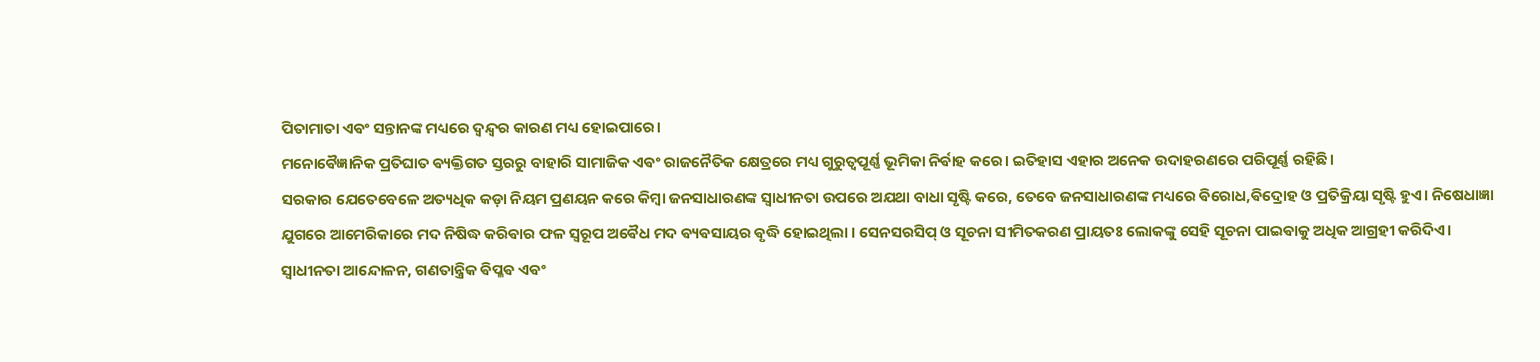ପିତାମାତା ଏଵଂ ସନ୍ତାନଙ୍କ ମଧ୍ୟରେ ଦ୍ୱନ୍ଦ୍ୱର କାରଣ ମଧ୍ୟ ହୋଇପାରେ।
ମନୋଵୈଜ୍ଞାନିକ ପ୍ରତିଘାତ ଵ୍ୟକ୍ତିଗତ ସ୍ତରରୁ ବାହାରି ସାମାଜିକ ଏଵଂ ରାଜନୈତିକ କ୍ଷେତ୍ରରେ ମଧ୍ୟ ଗୁରୁତ୍ୱପୂର୍ଣ୍ଣ ଭୂମିକା ନିର୍ଵାହ କରେ। ଇତିହାସ ଏହାର ଅନେକ ଉଦାହରଣରେ ପରିପୂର୍ଣ୍ଣ ରହିଛି।
ସରକାର ଯେତେବେଳେ ଅତ୍ୟଧିକ କଡ଼ା ନିୟମ ପ୍ରଣୟନ କରେ କିମ୍ଵା ଜନସାଧାରଣଙ୍କ ସ୍ୱାଧୀନତା ଉପରେ ଅଯଥା ବାଧା ସୃଷ୍ଟି କରେ, ତେବେ ଜନସାଧାରଣଙ୍କ ମଧ୍ୟରେ ଵିରୋଧ,ଵିଦ୍ରୋହ ଓ ପ୍ରତିକ୍ରିୟା ସୃଷ୍ଟି ହୁଏ। ନିଷେଧାଜ୍ଞା ଯୁଗରେ ଆମେରିକାରେ ମଦ ନିଷିଦ୍ଧ କରିଵାର ଫଳ ସ୍ୱରୂପ ଅଵୈଧ ମଦ ଵ୍ୟଵସାୟର ଵୃଦ୍ଧି ହୋଇଥିଲା । ସେନସରସିପ୍ ଓ ସୂଚନା ସୀମିତକରଣ ପ୍ରାୟତଃ ଲୋକଙ୍କୁ ସେହି ସୂଚନା ପାଇଵାକୁ ଅଧିକ ଆଗ୍ରହୀ କରିଦିଏ।
ସ୍ୱାଧୀନତା ଆନ୍ଦୋଳନ, ଗଣତାନ୍ତ୍ରିକ ଵିପ୍ଳଵ ଏଵଂ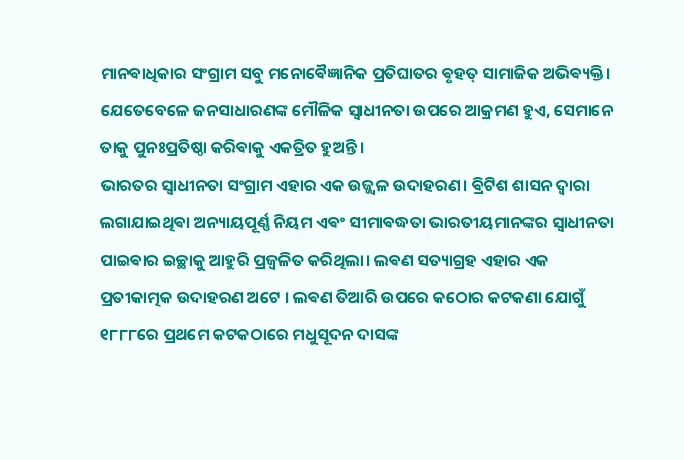ମାନଵାଧିକାର ସଂଗ୍ରାମ ସବୁ ମନୋଵୈଜ୍ଞାନିକ ପ୍ରତିଘାତର ଵୃହତ୍ ସାମାଜିକ ଅଭିଵ୍ୟକ୍ତି। ଯେତେବେଳେ ଜନସାଧାରଣଙ୍କ ମୌଳିକ ସ୍ୱାଧୀନତା ଉପରେ ଆକ୍ରମଣ ହୁଏ, ସେମାନେ ତାକୁ ପୁନଃପ୍ରତିଷ୍ଠା କରିଵାକୁ ଏକତ୍ରିତ ହୁଅନ୍ତି।
ଭାରତର ସ୍ୱାଧୀନତା ସଂଗ୍ରାମ ଏହାର ଏକ ଉଜ୍ଜ୍ୱଳ ଉଦାହରଣ। ଵ୍ରିଟିଶ ଶାସନ ଦ୍ୱାରା ଲଗାଯାଇଥିଵା ଅନ୍ୟାୟପୂର୍ଣ୍ଣ ନିୟମ ଏଵଂ ସୀମାଵଦ୍ଧତା ଭାରତୀୟମାନଙ୍କର ସ୍ୱାଧୀନତା ପାଇଵାର ଇଚ୍ଛାକୁ ଆହୁରି ପ୍ରଜ୍ୱଳିତ କରିଥିଲା। ଲଵଣ ସତ୍ୟାଗ୍ରହ ଏହାର ଏକ ପ୍ରତୀକାତ୍ମକ ଉଦାହରଣ ଅଟେ । ଲଵଣ ତିଆରି ଉପରେ କଠୋର କଟକଣା ଯୋଗୁଁ ୧୮୮୮ରେ ପ୍ରଥମେ କଟକଠାରେ ମଧୁସୂଦନ ଦାସଙ୍କ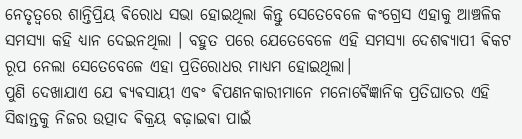ନେତୃତ୍ୱରେ ଶାନ୍ତିପ୍ରିୟ ଵିରୋଧ ସଭା ହୋଇଥିଲା କିନ୍ତୁ ସେତେବେଳେ କଂଗ୍ରେସ ଏହାକୁ ଆଞ୍ଚଳିକ ସମସ୍ୟା କହି ଧ୍ୟାନ ଦେଇନଥିଲା । ବହୁତ ପରେ ଯେତେବେଳେ ଏହି ସମସ୍ୟା ଦେଶଵ୍ୟାପୀ ଵିକଟ ରୂପ ନେଲା ସେତେବେଳେ ଏହା ପ୍ରତିରୋଧର ମାଧ୍ୟମ ହୋଇଥିଲା।
ପୁଣି ଦେଖାଯାଏ ଯେ ଵ୍ୟଵସାୟୀ ଏଵଂ ଵିପଣନକାରୀମାନେ ମନୋଵୈଜ୍ଞାନିକ ପ୍ରତିଘାତର ଏହି ସିଦ୍ଧାନ୍ତକୁ ନିଜର ଉତ୍ପାଦ ଵିକ୍ରୟ ଵଢ଼ାଇଵା ପାଇଁ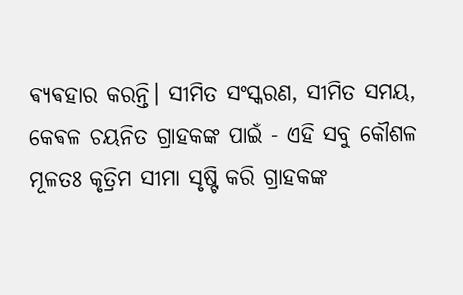ଵ୍ୟଵହାର କରନ୍ତି। ସୀମିତ ସଂସ୍କରଣ, ସୀମିତ ସମୟ, କେଵଳ ଚୟନିତ ଗ୍ରାହକଙ୍କ ପାଇଁ - ଏହି ସବୁ କୌଶଳ ମୂଳତଃ କୃତ୍ରିମ ସୀମା ସୃଷ୍ଟି କରି ଗ୍ରାହକଙ୍କ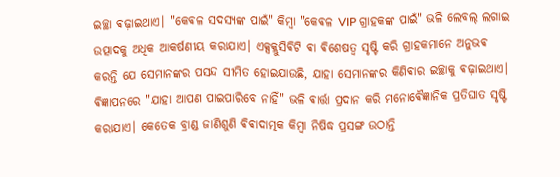ଇଚ୍ଛା ଵଢ଼ାଇଥାଏ। "କେଵଳ ସଦସ୍ୟଙ୍କ ପାଇଁ" କିମ୍ଵା "କେଵଳ VIP ଗ୍ରାହକଙ୍କ ପାଇଁ" ଭଳି ଲେବଲ୍ ଲଗାଇ ଉତ୍ପାଦକୁ ଅଧିକ ଆକର୍ଷଣୀୟ କରାଯାଏ। ଏକ୍ସକ୍ଲୁସିଵିଟି ଵା ଵିଶେଷତ୍ୱ ସୃଷ୍ଟି କରି ଗ୍ରାହକମାନେ ଅନୁଭଵ କରନ୍ତି ଯେ ସେମାନଙ୍କର ପସନ୍ଦ ସୀମିତ ହୋଇଯାଉଛି, ଯାହା ସେମାନଙ୍କର କିଣିଵାର ଇଚ୍ଛାକୁ ଵଢ଼ାଇଥାଏ। ଵିଜ୍ଞାପନରେ "ଯାହା ଆପଣ ପାଇପାରିବେ ନାହିଁ" ଭଳି ଵାର୍ତ୍ତା ପ୍ରଦାନ କରି ମନୋଵୈଜ୍ଞାନିକ ପ୍ରତିଘାତ ସୃଷ୍ଟି କରାଯାଏ। କେତେକ ବ୍ରାଣ୍ଡ ଜାଣିଶୁଣି ଵିଵାଦାତ୍ମକ କିମ୍ଵା ନିଷିଦ୍ଧ ପ୍ରସଙ୍ଗ ଉଠାନ୍ତି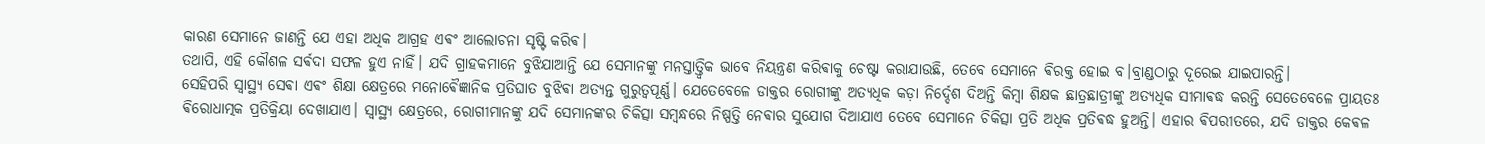କାରଣ ସେମାନେ ଜାଣନ୍ତି ଯେ ଏହା ଅଧିକ ଆଗ୍ରହ ଏଵଂ ଆଲୋଚନା ସୃଷ୍ଟି କରିଵ।
ତଥାପି, ଏହି କୌଶଳ ସର୍ଵଦା ସଫଳ ହୁଏ ନାହିଁ। ଯଦି ଗ୍ରାହକମାନେ ବୁଝିଯାଆନ୍ତି ଯେ ସେମାନଙ୍କୁ ମନସ୍ତାତ୍ତ୍ୱିକ ଭାବେ ନିୟନ୍ତ୍ରଣ କରିଵାକୁ ଚେଷ୍ଟା କରାଯାଉଛି, ତେବେ ସେମାନେ ଵିରକ୍ତ ହୋଇ ବ।ବ୍ରାଣ୍ଡଠାରୁ ଦୂରେଇ ଯାଇପାରନ୍ତି।
ସେହିପରି ସ୍ୱାସ୍ଥ୍ୟ ସେଵା ଏଵଂ ଶିକ୍ଷା କ୍ଷେତ୍ରରେ ମନୋଵୈଜ୍ଞାନିକ ପ୍ରତିଘାତ ବୁଝିଵା ଅତ୍ୟନ୍ତ ଗୁରୁତ୍ୱପୂର୍ଣ୍ଣ। ଯେତେବେଳେ ଡାକ୍ତର ରୋଗୀଙ୍କୁ ଅତ୍ୟଧିକ କଡ଼ା ନିର୍ଦ୍ଦେଶ ଦିଅନ୍ତି କିମ୍ଵା ଶିକ୍ଷକ ଛାତ୍ରଛାତ୍ରୀଙ୍କୁ ଅତ୍ୟଧିକ ସୀମାଵଦ୍ଧ କରନ୍ତି ସେତେବେଳେ ପ୍ରାୟତଃ ଵିରୋଧାତ୍ମକ ପ୍ରତିକ୍ରିୟା ଦେଖାଯାଏ। ସ୍ୱାସ୍ଥ୍ୟ କ୍ଷେତ୍ରରେ, ରୋଗୀମାନଙ୍କୁ ଯଦି ସେମାନଙ୍କର ଚିକିତ୍ସା ସମ୍ଵନ୍ଧରେ ନିଷ୍ପତ୍ତି ନେଵାର ସୁଯୋଗ ଦିଆଯାଏ ତେବେ ସେମାନେ ଚିକିତ୍ସା ପ୍ରତି ଅଧିକ ପ୍ରତିଵଦ୍ଧ ହୁଅନ୍ତି। ଏହାର ଵିପରୀତରେ, ଯଦି ଡାକ୍ତର କେଵଳ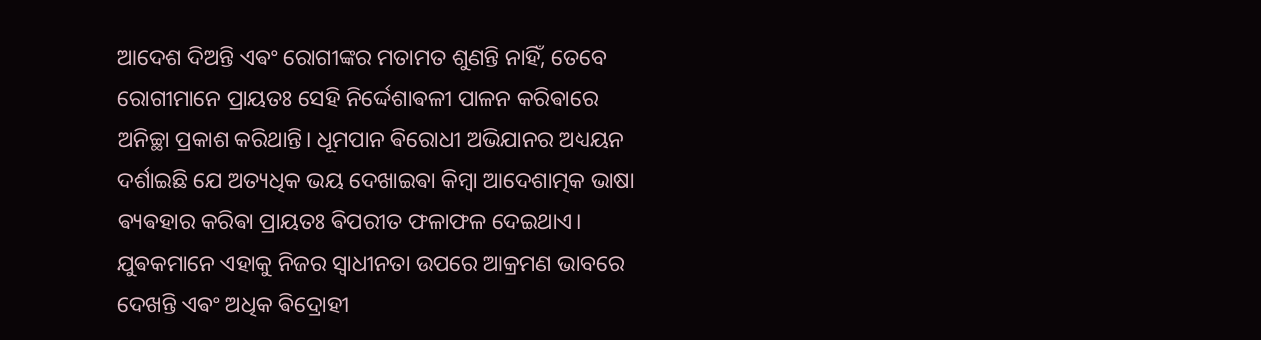ଆଦେଶ ଦିଅନ୍ତି ଏଵଂ ରୋଗୀଙ୍କର ମତାମତ ଶୁଣନ୍ତି ନାହିଁ, ତେବେ ରୋଗୀମାନେ ପ୍ରାୟତଃ ସେହି ନିର୍ଦ୍ଦେଶାଵଳୀ ପାଳନ କରିଵାରେ ଅନିଚ୍ଛା ପ୍ରକାଶ କରିଥାନ୍ତି। ଧୂମପାନ ଵିରୋଧୀ ଅଭିଯାନର ଅଧ୍ୟୟନ ଦର୍ଶାଇଛି ଯେ ଅତ୍ୟଧିକ ଭୟ ଦେଖାଇଵା କିମ୍ଵା ଆଦେଶାତ୍ମକ ଭାଷା ଵ୍ୟଵହାର କରିଵା ପ୍ରାୟତଃ ଵିପରୀତ ଫଳାଫଳ ଦେଇଥାଏ। ଯୁଵକମାନେ ଏହାକୁ ନିଜର ସ୍ୱାଧୀନତା ଉପରେ ଆକ୍ରମଣ ଭାବରେ ଦେଖନ୍ତି ଏଵଂ ଅଧିକ ଵିଦ୍ରୋହୀ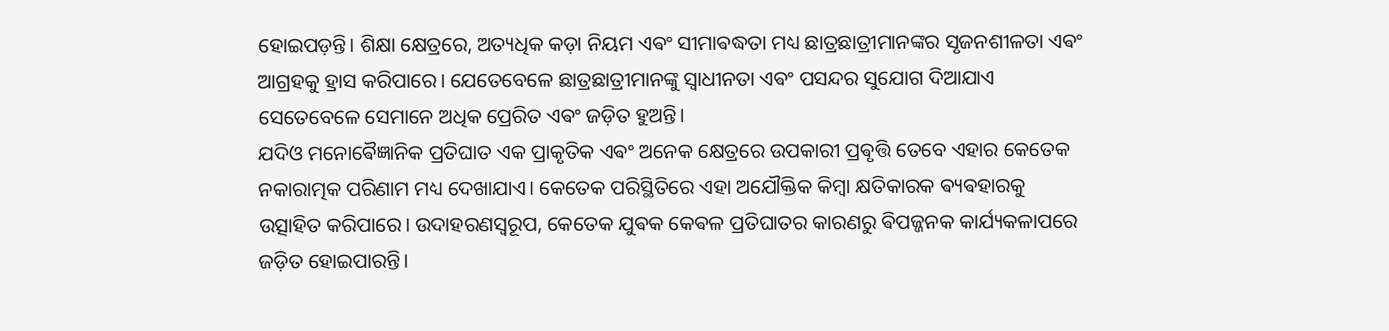ହୋଇପଡ଼ନ୍ତି। ଶିକ୍ଷା କ୍ଷେତ୍ରରେ, ଅତ୍ୟଧିକ କଡ଼ା ନିୟମ ଏଵଂ ସୀମାଵଦ୍ଧତା ମଧ୍ୟ ଛାତ୍ରଛାତ୍ରୀମାନଙ୍କର ସୃଜନଶୀଳତା ଏଵଂ ଆଗ୍ରହକୁ ହ୍ରାସ କରିପାରେ। ଯେତେବେଳେ ଛାତ୍ରଛାତ୍ରୀମାନଙ୍କୁ ସ୍ୱାଧୀନତା ଏଵଂ ପସନ୍ଦର ସୁଯୋଗ ଦିଆଯାଏ ସେତେବେଳେ ସେମାନେ ଅଧିକ ପ୍ରେରିତ ଏଵଂ ଜଡ଼ିତ ହୁଅନ୍ତି।
ଯଦିଓ ମନୋଵୈଜ୍ଞାନିକ ପ୍ରତିଘାତ ଏକ ପ୍ରାକୃତିକ ଏଵଂ ଅନେକ କ୍ଷେତ୍ରରେ ଉପକାରୀ ପ୍ରଵୃତ୍ତି ତେବେ ଏହାର କେତେକ ନକାରାତ୍ମକ ପରିଣାମ ମଧ୍ୟ ଦେଖାଯାଏ। କେତେକ ପରିସ୍ଥିତିରେ ଏହା ଅଯୌକ୍ତିକ କିମ୍ଵା କ୍ଷତିକାରକ ଵ୍ୟଵହାରକୁ ଉତ୍ସାହିତ କରିପାରେ। ଉଦାହରଣସ୍ୱରୂପ, କେତେକ ଯୁଵକ କେଵଳ ପ୍ରତିଘାତର କାରଣରୁ ଵିପଜ୍ଜନକ କାର୍ଯ୍ୟକଳାପରେ ଜଡ଼ିତ ହୋଇପାରନ୍ତି।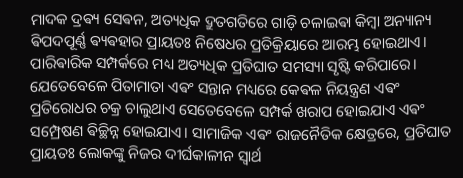ମାଦକ ଦ୍ରଵ୍ୟ ସେଵନ, ଅତ୍ୟଧିକ ଦ୍ରୁତଗତିରେ ଗାଡ଼ି ଚଳାଇଵା କିମ୍ଵା ଅନ୍ୟାନ୍ୟ ଵିପଦପୂର୍ଣ୍ଣ ଵ୍ୟଵହାର ପ୍ରାୟତଃ ନିଷେଧର ପ୍ରତିକ୍ରିୟାରେ ଆରମ୍ଭ ହୋଇଥାଏ। ପାରିଵାରିକ ସମ୍ପର୍କରେ ମଧ୍ୟ ଅତ୍ୟଧିକ ପ୍ରତିଘାତ ସମସ୍ୟା ସୃଷ୍ଟି କରିପାରେ। ଯେତେବେଳେ ପିତାମାତା ଏଵଂ ସନ୍ତାନ ମଧ୍ୟରେ କେଵଳ ନିୟନ୍ତ୍ରଣ ଏଵଂ ପ୍ରତିରୋଧର ଚକ୍ର ଚାଲୁଥାଏ ସେତେବେଳେ ସମ୍ପର୍କ ଖରାପ ହୋଇଯାଏ ଏଵଂ ସମ୍ପ୍ରେଷଣ ଵିଚ୍ଛିନ୍ନ ହୋଇଯାଏ। ସାମାଜିକ ଏଵଂ ରାଜନୈତିକ କ୍ଷେତ୍ରରେ, ପ୍ରତିଘାତ ପ୍ରାୟତଃ ଲୋକଙ୍କୁ ନିଜର ଦୀର୍ଘକାଳୀନ ସ୍ୱାର୍ଥ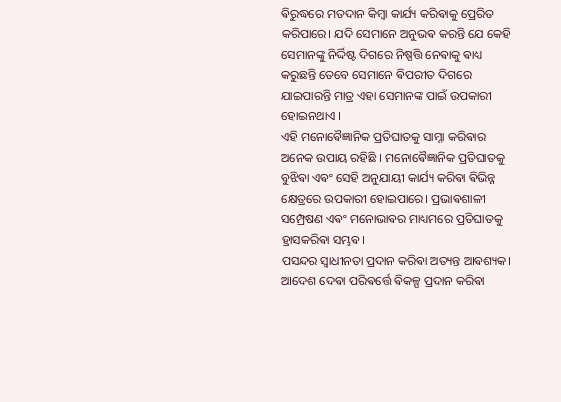ଵିରୁଦ୍ଧରେ ମତଦାନ କିମ୍ଵା କାର୍ଯ୍ୟ କରିଵାକୁ ପ୍ରେରିତ କରିପାରେ। ଯଦି ସେମାନେ ଅନୁଭଵ କରନ୍ତି ଯେ କେହି ସେମାନଙ୍କୁ ନିର୍ଦ୍ଦିଷ୍ଟ ଦିଗରେ ନିଷ୍ପତ୍ତି ନେଵାକୁ ଵାଧ୍ୟ କରୁଛନ୍ତି ତେବେ ସେମାନେ ଵିପରୀତ ଦିଗରେ ଯାଇପାରନ୍ତି ମାତ୍ର ଏହା ସେମାନଙ୍କ ପାଇଁ ଉପକାରୀ ହୋଇନଥାଏ ।
ଏହି ମନୋଵୈଜ୍ଞାନିକ ପ୍ରତିଘାତକୁ ସାମ୍ନା କରିଵାର ଅନେକ ଉପାୟ ରହିଛି । ମନୋଵୈଜ୍ଞାନିକ ପ୍ରତିଘାତକୁ ବୁଝିଵା ଏଵଂ ସେହି ଅନୁଯାୟୀ କାର୍ଯ୍ୟ କରିଵା ଵିଭିନ୍ନ କ୍ଷେତ୍ରରେ ଉପକାରୀ ହୋଇପାରେ। ପ୍ରଭାଵଶାଳୀ ସମ୍ପ୍ରେଷଣ ଏଵଂ ମନୋଭାଵର ମାଧ୍ୟମରେ ପ୍ରତିଘାତକୁ ହ୍ରାସକରିଵା ସମ୍ଭଵ।
ପସନ୍ଦର ସ୍ୱାଧୀନତା ପ୍ରଦାନ କରିଵା ଅତ୍ୟନ୍ତ ଆଵଶ୍ୟକ। ଆଦେଶ ଦେଵା ପରିଵର୍ତ୍ତେ ଵିକଳ୍ପ ପ୍ରଦାନ କରିଵା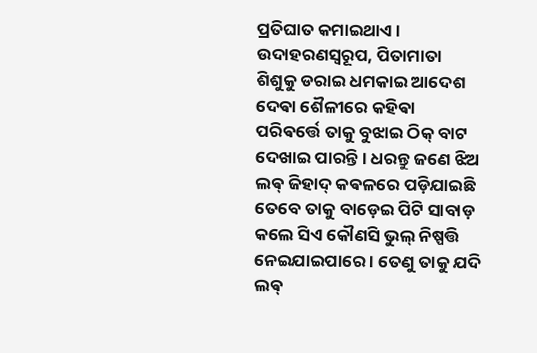ପ୍ରତିଘାତ କମାଇଥାଏ। ଉଦାହରଣସ୍ୱରୂପ, ପିତାମାତା ଶିଶୁକୁ ଡରାଇ ଧମକାଇ ଆଦେଶ ଦେଵା ଶୈଳୀରେ କହିଵା ପରିଵର୍ତ୍ତେ ତାକୁ ବୁଝାଇ ଠିକ୍ ବାଟ ଦେଖାଇ ପାରନ୍ତି । ଧରନ୍ତୁ ଜଣେ ଝିଅ ଲଵ୍ ଜିହାଦ୍ କଵଳରେ ପଡ଼ିଯାଇଛି ତେବେ ତାକୁ ବାଡ଼େଇ ପିଟି ସାବାଡ଼ କଲେ ସିଏ କୌଣସି ଭୁଲ୍ ନିଷ୍ପତ୍ତି ନେଇଯାଇପାରେ । ତେଣୁ ତାକୁ ଯଦି ଲଵ୍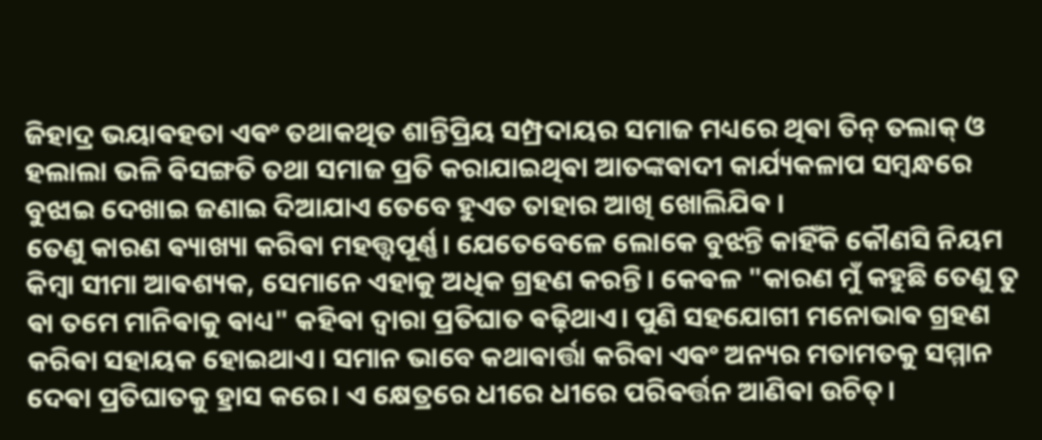ଜିହାଦ୍ର ଭୟାଵହତା ଏଵଂ ତଥାକଥିତ ଶାନ୍ତିପ୍ରିୟ ସମ୍ପ୍ରଦାୟର ସମାଜ ମଧ୍ୟରେ ଥିଵା ତିନ୍ ତଲାକ୍ ଓ ହଲାଲା ଭଳି ଵିସଙ୍ଗତି ତଥା ସମାଜ ପ୍ରତି କରାଯାଇଥିଵା ଆତଙ୍କଵାଦୀ କାର୍ଯ୍ୟକଳାପ ସମ୍ବନ୍ଧରେ ବୁଝାଇ ଦେଖାଇ ଜଣାଇ ଦିଆଯାଏ ତେବେ ହୁଏତ ତାହାର ଆଖି ଖୋଲିଯିଵ ।
ତେଣୁ କାରଣ ଵ୍ୟାଖ୍ୟା କରିଵା ମହତ୍ତ୍ୱପୂର୍ଣ୍ଣ। ଯେତେବେଳେ ଲୋକେ ବୁଝନ୍ତି କାହିଁକି କୌଣସି ନିୟମ କିମ୍ଵା ସୀମା ଆଵଶ୍ୟକ, ସେମାନେ ଏହାକୁ ଅଧିକ ଗ୍ରହଣ କରନ୍ତି। କେଵଳ "କାରଣ ମୁଁ କହୁଛି ତେଣୁ ତୁ ଵା ତମେ ମାନିଵାକୁ ଵାଧ୍ୟ" କହିଵା ଦ୍ଵାରା ପ୍ରତିଘାତ ଵଢ଼ିଥାଏ। ପୁଣି ସହଯୋଗୀ ମନୋଭାଵ ଗ୍ରହଣ କରିଵା ସହାୟକ ହୋଇଥାଏ। ସମାନ ଭାବେ କଥାଵାର୍ତ୍ତା କରିଵା ଏଵଂ ଅନ୍ୟର ମତାମତକୁ ସମ୍ମାନ ଦେଵା ପ୍ରତିଘାତକୁ ହ୍ରାସ କରେ। ଏ କ୍ଷେତ୍ରରେ ଧୀରେ ଧୀରେ ପରିଵର୍ତ୍ତନ ଆଣିଵା ଉଚିତ୍।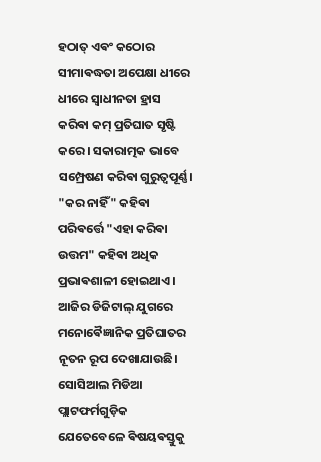ହଠାତ୍ ଏଵଂ କଠୋର ସୀମାଵଦ୍ଧତା ଅପେକ୍ଷା ଧୀରେ ଧୀରେ ସ୍ୱାଧୀନତା ହ୍ରାସ କରିଵା କମ୍ ପ୍ରତିଘାତ ସୃଷ୍ଟି କରେ। ସକାରାତ୍ମକ ଭାବେ ସମ୍ପ୍ରେଷଣ କରିଵା ଗୁରୁତ୍ୱପୂର୍ଣ୍ଣ। "କର ନାହିଁ" କହିଵା ପରିଵର୍ତ୍ତେ "ଏହା କରିଵା ଉତ୍ତମ" କହିଵା ଅଧିକ ପ୍ରଭାଵଶାଳୀ ହୋଇଥାଏ।
ଆଜିର ଡିଜିଟାଲ୍ ଯୁଗରେ ମନୋଵୈଜ୍ଞାନିକ ପ୍ରତିଘାତର ନୂତନ ରୂପ ଦେଖାଯାଉଛି। ସୋସିଆଲ ମିଡିଆ ପ୍ଲାଟଫର୍ମଗୁଡ଼ିକ ଯେତେବେଳେ ଵିଷୟଵସ୍ତୁକୁ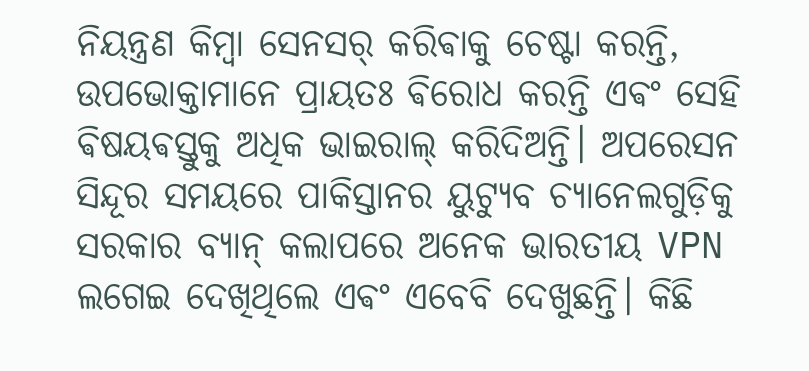ନିୟନ୍ତ୍ରଣ କିମ୍ଵା ସେନସର୍ କରିଵାକୁ ଚେଷ୍ଟା କରନ୍ତି, ଉପଭୋକ୍ତାମାନେ ପ୍ରାୟତଃ ଵିରୋଧ କରନ୍ତି ଏଵଂ ସେହି ଵିଷୟଵସ୍ତୁକୁ ଅଧିକ ଭାଇରାଲ୍ କରିଦିଅନ୍ତି। ଅପରେସନ ସିନ୍ଦୂର ସମୟରେ ପାକିସ୍ତାନର ୟୁଟ୍ୟୁବ ଚ୍ୟାନେଲଗୁଡ଼ିକୁ ସରକାର ବ୍ୟାନ୍ କଲାପରେ ଅନେକ ଭାରତୀୟ VPN ଲଗେଇ ଦେଖିଥିଲେ ଏଵଂ ଏବେବି ଦେଖୁଛନ୍ତି। କିଛି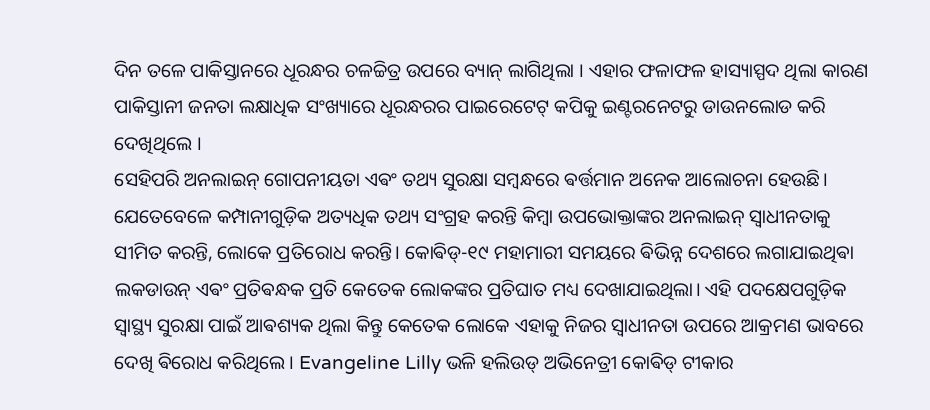ଦିନ ତଳେ ପାକିସ୍ତାନରେ ଧୂରନ୍ଧର ଚଳଚ୍ଚିତ୍ର ଉପରେ ବ୍ୟାନ୍ ଲାଗିଥିଲା । ଏହାର ଫଳାଫଳ ହାସ୍ୟାସ୍ପଦ ଥିଲା କାରଣ ପାକିସ୍ତାନୀ ଜନତା ଲକ୍ଷାଧିକ ସଂଖ୍ୟାରେ ଧୂରନ୍ଧରର ପାଇରେଟେଟ୍ କପିକୁ ଇଣ୍ଟରନେଟରୁ ଡାଉନଲୋଡ କରି ଦେଖିଥିଲେ ।
ସେହିପରି ଅନଲାଇନ୍ ଗୋପନୀୟତା ଏଵଂ ତଥ୍ୟ ସୁରକ୍ଷା ସମ୍ଵନ୍ଧରେ ଵର୍ତ୍ତମାନ ଅନେକ ଆଲୋଚନା ହେଉଛି। ଯେତେବେଳେ କମ୍ପାନୀଗୁଡ଼ିକ ଅତ୍ୟଧିକ ତଥ୍ୟ ସଂଗ୍ରହ କରନ୍ତି କିମ୍ଵା ଉପଭୋକ୍ତାଙ୍କର ଅନଲାଇନ୍ ସ୍ୱାଧୀନତାକୁ ସୀମିତ କରନ୍ତି, ଲୋକେ ପ୍ରତିରୋଧ କରନ୍ତି। କୋଵିଡ୍-୧୯ ମହାମାରୀ ସମୟରେ ଵିଭିନ୍ନ ଦେଶରେ ଲଗାଯାଇଥିଵା ଲକଡାଉନ୍ ଏଵଂ ପ୍ରତିଵନ୍ଧକ ପ୍ରତି କେତେକ ଲୋକଙ୍କର ପ୍ରତିଘାତ ମଧ୍ୟ ଦେଖାଯାଇଥିଲା। ଏହି ପଦକ୍ଷେପଗୁଡ଼ିକ ସ୍ୱାସ୍ଥ୍ୟ ସୁରକ୍ଷା ପାଇଁ ଆଵଶ୍ୟକ ଥିଲା କିନ୍ତୁ କେତେକ ଲୋକେ ଏହାକୁ ନିଜର ସ୍ୱାଧୀନତା ଉପରେ ଆକ୍ରମଣ ଭାବରେ ଦେଖି ଵିରୋଧ କରିଥିଲେ। Evangeline Lilly ଭଳି ହଲିଉଡ୍ ଅଭିନେତ୍ରୀ କୋଵିଡ୍ ଟୀକାର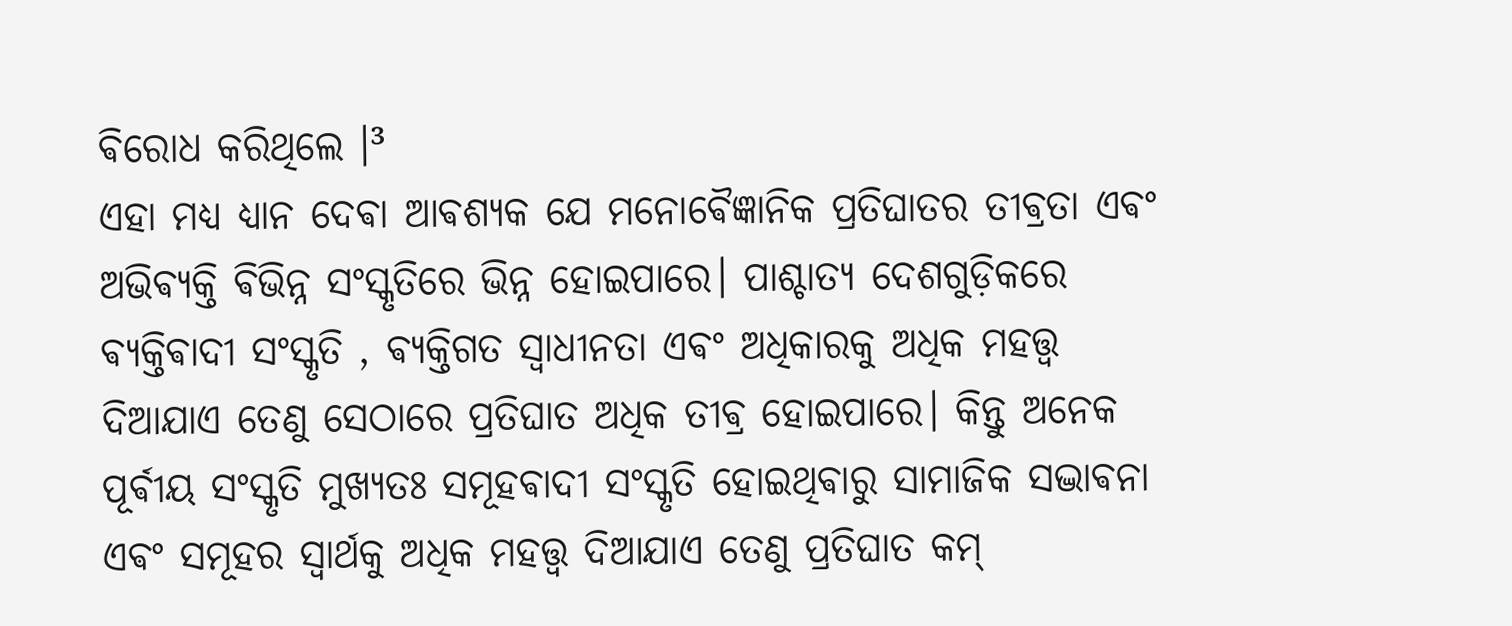ଵିରୋଧ କରିଥିଲେ ।³
ଏହା ମଧ୍ୟ ଧ୍ୟାନ ଦେଵା ଆଵଶ୍ୟକ ଯେ ମନୋଵୈଜ୍ଞାନିକ ପ୍ରତିଘାତର ତୀଵ୍ରତା ଏଵଂ ଅଭିଵ୍ୟକ୍ତି ଵିଭିନ୍ନ ସଂସ୍କୃତିରେ ଭିନ୍ନ ହୋଇପାରେ। ପାଶ୍ଚାତ୍ୟ ଦେଶଗୁଡ଼ିକରେ ଵ୍ୟକ୍ତିଵାଦୀ ସଂସ୍କୃତି , ଵ୍ୟକ୍ତିଗତ ସ୍ୱାଧୀନତା ଏଵଂ ଅଧିକାରକୁ ଅଧିକ ମହତ୍ତ୍ୱ ଦିଆଯାଏ ତେଣୁ ସେଠାରେ ପ୍ରତିଘାତ ଅଧିକ ତୀଵ୍ର ହୋଇପାରେ। କିନ୍ତୁ ଅନେକ ପୂର୍ଵୀୟ ସଂସ୍କୃତି ମୁଖ୍ୟତଃ ସମୂହଵାଦୀ ସଂସ୍କୃତି ହୋଇଥିଵାରୁ ସାମାଜିକ ସଦ୍ଭାଵନା ଏଵଂ ସମୂହର ସ୍ୱାର୍ଥକୁ ଅଧିକ ମହତ୍ତ୍ୱ ଦିଆଯାଏ ତେଣୁ ପ୍ରତିଘାତ କମ୍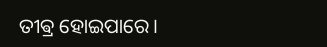ତୀଵ୍ର ହୋଇପାରେ।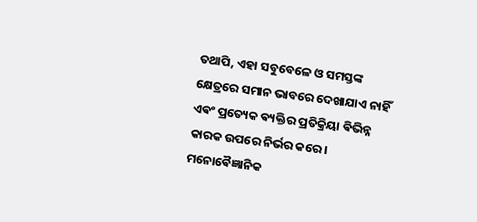ତଥାପି, ଏହା ସବୁବେଳେ ଓ ସମସ୍ତଙ୍କ କ୍ଷେତ୍ରରେ ସମାନ ଭାବରେ ଦେଖାଯାଏ ନାହିଁ ଏଵଂ ପ୍ରତ୍ୟେକ ଵ୍ୟକ୍ତିର ପ୍ରତିକ୍ରିୟା ଵିଭିନ୍ନ କାରକ ଉପରେ ନିର୍ଭର କରେ।
ମନୋଵୈଜ୍ଞାନିକ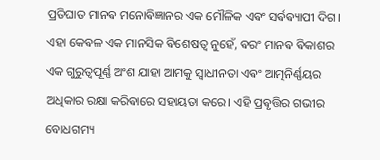ପ୍ରତିଘାତ ମାନଵ ମନୋଵିଜ୍ଞାନର ଏକ ମୌଳିକ ଏଵଂ ସର୍ଵଵ୍ୟାପୀ ଦିଗ। ଏହା କେଵଳ ଏକ ମାନସିକ ଵିଶେଷତ୍ୱ ନୁହେଁ, ଵରଂ ମାନଵ ଵିକାଶର ଏକ ଗୁରୁତ୍ୱପୂର୍ଣ୍ଣ ଅଂଶ ଯାହା ଆମକୁ ସ୍ୱାଧୀନତା ଏଵଂ ଆତ୍ମନିର୍ଣ୍ଣୟର ଅଧିକାର ରକ୍ଷା କରିଵାରେ ସହାୟତା କରେ। ଏହି ପ୍ରଵୃତ୍ତିର ଗଭୀର ବୋଧଗମ୍ୟ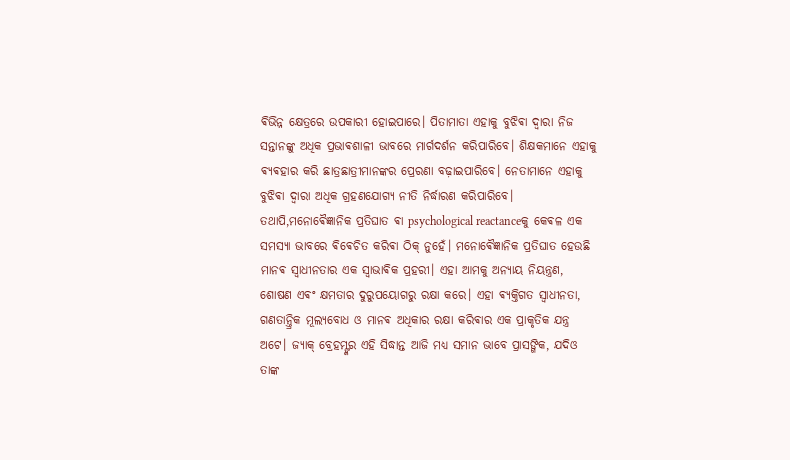ଵିଭିନ୍ନ କ୍ଷେତ୍ରରେ ଉପକାରୀ ହୋଇପାରେ। ପିତାମାତା ଏହାକୁ ବୁଝିଵା ଦ୍ୱାରା ନିଜ ସନ୍ତାନଙ୍କୁ ଅଧିକ ପ୍ରଭାଵଶାଳୀ ଭାବରେ ମାର୍ଗଦର୍ଶନ କରିପାରିବେ। ଶିକ୍ଷକମାନେ ଏହାକୁ ଵ୍ୟଵହାର କରି ଛାତ୍ରଛାତ୍ରୀମାନଙ୍କର ପ୍ରେରଣା ବଢ଼ାଇପାରିବେ। ନେତାମାନେ ଏହାକୁ ବୁଝିଵା ଦ୍ୱାରା ଅଧିକ ଗ୍ରହଣଯୋଗ୍ୟ ନୀତି ନିର୍ଦ୍ଧାରଣ କରିପାରିବେ।
ତଥାପି,ମନୋଵୈଜ୍ଞାନିକ ପ୍ରତିଘାତ ଵା psychological reactanceକୁ କେଵଳ ଏକ ସମସ୍ୟା ଭାବରେ ଵିଵେଚିତ କରିଵା ଠିକ୍ ନୁହେଁ। ମନୋଵୈଜ୍ଞାନିକ ପ୍ରତିଘାତ ହେଉଛି ମାନଵ ସ୍ୱାଧୀନତାର ଏକ ସ୍ୱାଭାଵିକ ପ୍ରହରୀ। ଏହା ଆମକୁ ଅନ୍ୟାୟ ନିୟନ୍ତ୍ରଣ, ଶୋଷଣ ଏଵଂ କ୍ଷମତାର ଦୁରୁପୟୋଗରୁ ରକ୍ଷା କରେ। ଏହା ଵ୍ୟକ୍ତିଗତ ସ୍ୱାଧୀନତା, ଗଣତାନ୍ତ୍ରିକ ମୂଲ୍ୟବୋଧ ଓ ମାନଵ ଅଧିକାର ରକ୍ଷା କରିଵାର ଏକ ପ୍ରାକୃତିକ ଯନ୍ତ୍ର ଅଟେ। ଜ୍ୟାକ୍ ବ୍ରେହମ୍ଙ୍କର ଏହି ସିଦ୍ଧାନ୍ତ ଆଜି ମଧ୍ୟ ସମାନ ଭାବେ ପ୍ରାସଙ୍ଗିକ, ଯଦିଓ ତାଙ୍କ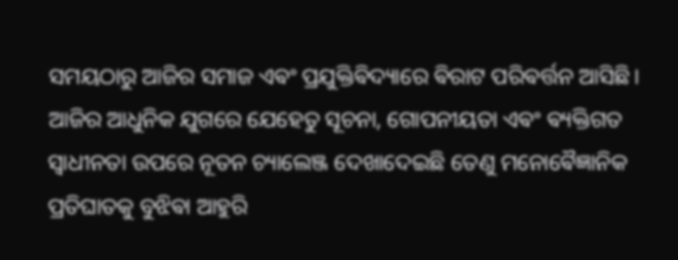ସମୟଠାରୁ ଆଜିର ସମାଜ ଏଵଂ ପ୍ରଯୁକ୍ତିଵିଦ୍ୟାରେ ଵିରାଟ ପରିଵର୍ତ୍ତନ ଆସିଛି। ଆଜିର ଆଧୁନିକ ଯୁଗରେ ଯେହେତୁ ସୂଚନା, ଗୋପନୀୟତା ଏଵଂ ଵ୍ୟକ୍ତିଗତ ସ୍ୱାଧୀନତା ଉପରେ ନୂତନ ଚ୍ୟାଲେଞ୍ଜ ଦେଖାଦେଇଛି ତେଣୁ ମନୋଵୈଜ୍ଞାନିକ ପ୍ରତିଘାତକୁ ବୁଝିଵା ଆହୁରି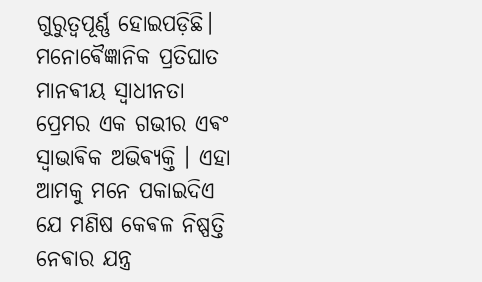ଗୁରୁତ୍ୱପୂର୍ଣ୍ଣ ହୋଇପଡ଼ିଛି।
ମନୋଵୈଜ୍ଞାନିକ ପ୍ରତିଘାତ ମାନଵୀୟ ସ୍ୱାଧୀନତା ପ୍ରେମର ଏକ ଗଭୀର ଏଵଂ ସ୍ୱାଭାଵିକ ଅଭିଵ୍ୟକ୍ତି । ଏହା ଆମକୁ ମନେ ପକାଇଦିଏ ଯେ ମଣିଷ କେଵଳ ନିଷ୍ପତ୍ତି ନେଵାର ଯନ୍ତ୍ର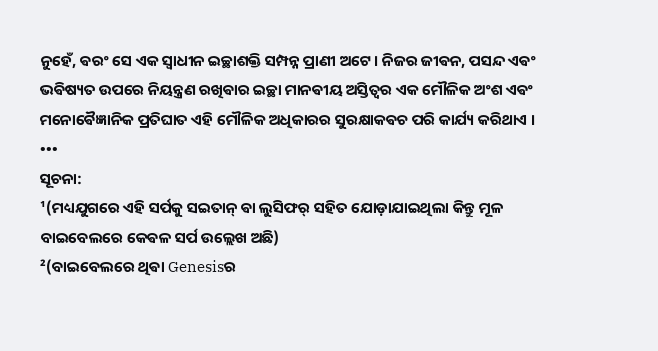ନୁହେଁ, ଵରଂ ସେ ଏକ ସ୍ୱାଧୀନ ଇଚ୍ଛାଶକ୍ତି ସମ୍ପନ୍ନ ପ୍ରାଣୀ ଅଟେ। ନିଜର ଜୀଵନ, ପସନ୍ଦ ଏଵଂ ଭଵିଷ୍ୟତ ଉପରେ ନିୟନ୍ତ୍ରଣ ରଖିଵାର ଇଚ୍ଛା ମାନଵୀୟ ଅସ୍ତିତ୍ଵର ଏକ ମୌଳିକ ଅଂଶ ଏଵଂ ମନୋଵୈଜ୍ଞାନିକ ପ୍ରତିଘାତ ଏହି ମୌଳିକ ଅଧିକାରର ସୁରକ୍ଷାକଵଚ ପରି କାର୍ଯ୍ୟ କରିଥାଏ ।
•••
ସୂଚନା:
¹(ମଧ୍ୟଯୁଗରେ ଏହି ସର୍ପକୁ ସଇତାନ୍ ଵା ଲୁସିଫର୍ ସହିତ ଯୋଡ଼ାଯାଇଥିଲା କିନ୍ତୁ ମୂଳ ବାଇବେଲରେ କେଵଳ ସର୍ପ ଉଲ୍ଲେଖ ଅଛି)
²(ବାଇବେଲରେ ଥିଵା Genesisର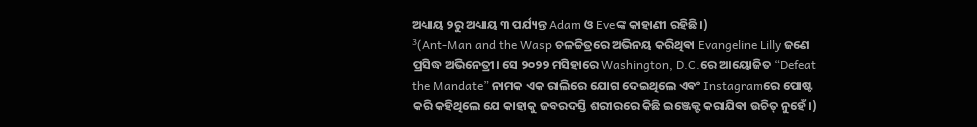ଅଧ୍ୟାୟ ୨ରୁ ଅଧ୍ୟାୟ ୩ ପର୍ଯ୍ୟନ୍ତ Adam ଓ Eveଙ୍କ କାହାଣୀ ରହିଛି।)
³(Ant-Man and the Wasp ଚଳଚ୍ଚିତ୍ରରେ ଅଭିନୟ କରିଥିଵା Evangeline Lilly ଜଣେ ପ୍ରସିଦ୍ଧ ଅଭିନେତ୍ରୀ। ସେ ୨୦୨୨ ମସିହାରେ Washington, D.C.ରେ ଆୟୋଜିତ “Defeat the Mandate” ନାମକ ଏକ ରାଲିରେ ଯୋଗ ଦେଇଥିଲେ ଏଵଂ Instagramରେ ପୋଷ୍ଟ କରି କହିଥିଲେ ଯେ କାହାକୁ ଜବରଦସ୍ତି ଶରୀରରେ କିଛି ଇଞ୍ଜେକ୍ଟ କରାଯିଵା ଉଚିତ୍ ନୁହେଁ।)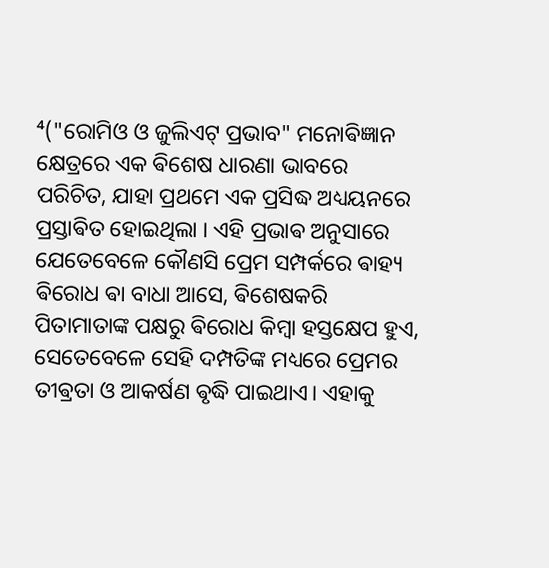⁴("ରୋମିଓ ଓ ଜୁଲିଏଟ୍ ପ୍ରଭାବ" ମନୋଵିଜ୍ଞାନ କ୍ଷେତ୍ରରେ ଏକ ଵିଶେଷ ଧାରଣା ଭାବରେ ପରିଚିତ, ଯାହା ପ୍ରଥମେ ଏକ ପ୍ରସିଦ୍ଧ ଅଧ୍ୟୟନରେ ପ୍ରସ୍ତାଵିତ ହୋଇଥିଲା । ଏହି ପ୍ରଭାଵ ଅନୁସାରେ ଯେତେବେଳେ କୌଣସି ପ୍ରେମ ସମ୍ପର୍କରେ ଵାହ୍ୟ ଵିରୋଧ ଵା ବାଧା ଆସେ, ଵିଶେଷକରି ପିତାମାତାଙ୍କ ପକ୍ଷରୁ ଵିରୋଧ କିମ୍ବା ହସ୍ତକ୍ଷେପ ହୁଏ, ସେତେବେଳେ ସେହି ଦମ୍ପତିଙ୍କ ମଧ୍ୟରେ ପ୍ରେମର ତୀଵ୍ରତା ଓ ଆକର୍ଷଣ ଵୃଦ୍ଧି ପାଇଥାଏ। ଏହାକୁ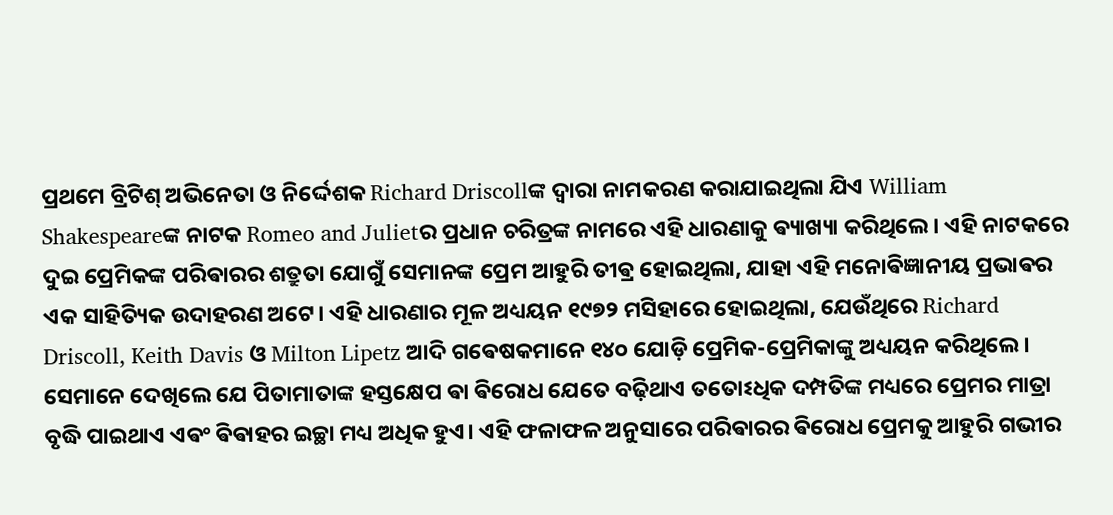ପ୍ରଥମେ ବ୍ରିଟିଶ୍ ଅଭିନେତା ଓ ନିର୍ଦ୍ଦେଶକ Richard Driscollଙ୍କ ଦ୍ୱାରା ନାମକରଣ କରାଯାଇଥିଲା ଯିଏ William Shakespeareଙ୍କ ନାଟକ Romeo and Julietର ପ୍ରଧାନ ଚରିତ୍ରଙ୍କ ନାମରେ ଏହି ଧାରଣାକୁ ଵ୍ୟାଖ୍ୟା କରିଥିଲେ। ଏହି ନାଟକରେ ଦୁଇ ପ୍ରେମିକଙ୍କ ପରିଵାରର ଶତ୍ରୁତା ଯୋଗୁଁ ସେମାନଙ୍କ ପ୍ରେମ ଆହୁରି ତୀଵ୍ର ହୋଇଥିଲା, ଯାହା ଏହି ମନୋଵିଜ୍ଞାନୀୟ ପ୍ରଭାଵର ଏକ ସାହିତ୍ୟିକ ଉଦାହରଣ ଅଟେ। ଏହି ଧାରଣାର ମୂଳ ଅଧ୍ୟୟନ ୧୯୭୨ ମସିହାରେ ହୋଇଥିଲା, ଯେଉଁଥିରେ Richard Driscoll, Keith Davis ଓ Milton Lipetz ଆଦି ଗଵେଷକମାନେ ୧୪୦ ଯୋଡ଼ି ପ୍ରେମିକ-ପ୍ରେମିକାଙ୍କୁ ଅଧ୍ୟୟନ କରିଥିଲେ। ସେମାନେ ଦେଖିଲେ ଯେ ପିତାମାତାଙ୍କ ହସ୍ତକ୍ଷେପ ଵା ଵିରୋଧ ଯେତେ ବଢ଼ିଥାଏ ତତୋଽଧିକ ଦମ୍ପତିଙ୍କ ମଧ୍ୟରେ ପ୍ରେମର ମାତ୍ରା ବୃଦ୍ଧି ପାଇଥାଏ ଏଵଂ ଵିଵାହର ଇଚ୍ଛା ମଧ୍ୟ ଅଧିକ ହୁଏ। ଏହି ଫଳାଫଳ ଅନୁସାରେ ପରିଵାରର ଵିରୋଧ ପ୍ରେମକୁ ଆହୁରି ଗଭୀର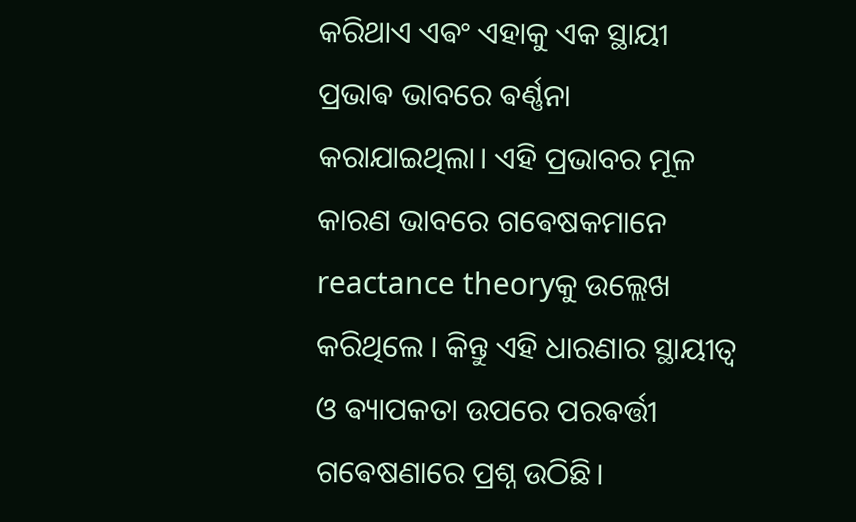କରିଥାଏ ଏଵଂ ଏହାକୁ ଏକ ସ୍ଥାୟୀ ପ୍ରଭାଵ ଭାବରେ ଵର୍ଣ୍ଣନା କରାଯାଇଥିଲା। ଏହି ପ୍ରଭାବର ମୂଳ କାରଣ ଭାବରେ ଗଵେଷକମାନେ reactance theoryକୁ ଉଲ୍ଲେଖ କରିଥିଲେ । କିନ୍ତୁ ଏହି ଧାରଣାର ସ୍ଥାୟୀତ୍ୱ ଓ ଵ୍ୟାପକତା ଉପରେ ପରଵର୍ତ୍ତୀ ଗଵେଷଣାରେ ପ୍ରଶ୍ନ ଉଠିଛି।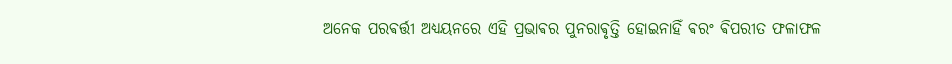ଅନେକ ପରଵର୍ତ୍ତୀ ଅଧ୍ୟୟନରେ ଏହି ପ୍ରଭାଵର ପୁନରାଵୃତ୍ତି ହୋଇନାହିଁ ଵରଂ ଵିପରୀତ ଫଳାଫଳ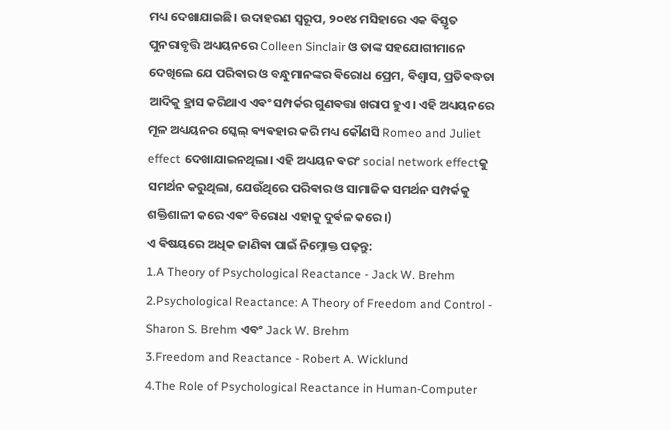ମଧ୍ୟ ଦେଖାଯାଇଛି। ଉଦାହରଣ ସ୍ୱରୂପ, ୨୦୧୪ ମସିହାରେ ଏକ ଵିସ୍ତୃତ ପୁନରାବୃତ୍ତି ଅଧ୍ୟୟନରେ Colleen Sinclair ଓ ତାଙ୍କ ସହଯୋଗୀମାନେ ଦେଖିଲେ ଯେ ପରିଵାର ଓ ବନ୍ଧୁମାନଙ୍କର ଵିରୋଧ ପ୍ରେମ, ଵିଶ୍ୱାସ, ପ୍ରତିଵଦ୍ଧତା ଆଦିକୁ ହ୍ରାସ କରିଥାଏ ଏଵଂ ସମ୍ପର୍କର ଗୁଣଵତ୍ତା ଖରାପ ହୁଏ। ଏହି ଅଧ୍ୟୟନରେ ମୂଳ ଅଧ୍ୟୟନର ସ୍କେଲ୍ ଵ୍ୟଵହାର କରି ମଧ୍ୟ କୌଣସି Romeo and Juliet effect ଦେଖାଯାଇନଥିଲା। ଏହି ଅଧ୍ୟୟନ ଵରଂ social network effectକୁ ସମର୍ଥନ କରୁଥିଲା, ଯେଉଁଥିରେ ପରିଵାର ଓ ସାମାଜିକ ସମର୍ଥନ ସମ୍ପର୍କକୁ ଶକ୍ତିଶାଳୀ କରେ ଏଵଂ ବିରୋଧ ଏହାକୁ ଦୁର୍ଵଳ କରେ।)
ଏ ଵିଷୟରେ ଅଧିକ ଜାଣିଵା ପାଇଁ ନିମ୍ନୋକ୍ତ ପଢ଼ନ୍ତୁ:
1.A Theory of Psychological Reactance - Jack W. Brehm
2.Psychological Reactance: A Theory of Freedom and Control - Sharon S. Brehm ଏବଂ Jack W. Brehm
3.Freedom and Reactance - Robert A. Wicklund
4.The Role of Psychological Reactance in Human-Computer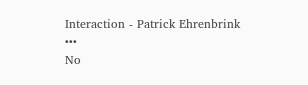Interaction - Patrick Ehrenbrink
•••
No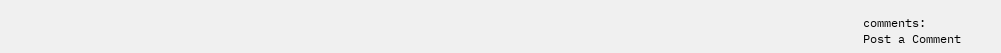comments:
Post a Comment